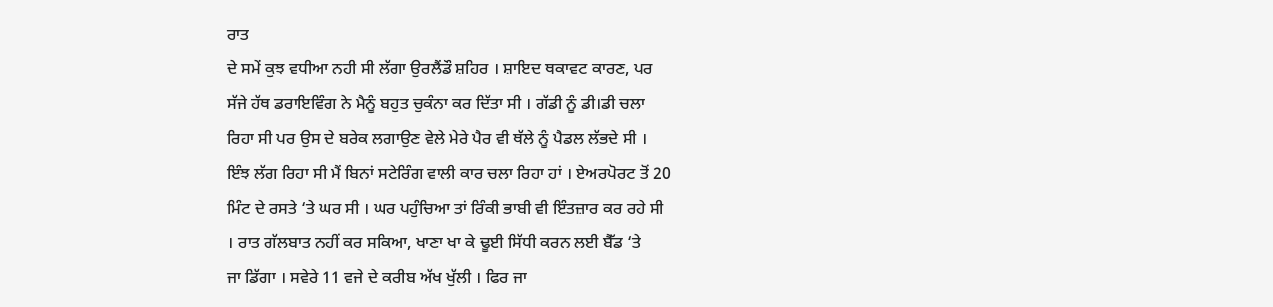ਰਾਤ
ਦੇ ਸਮੇਂ ਕੁਝ ਵਧੀਆ ਨਹੀ ਸੀ ਲੱਗਾ ਉਰਲੈਂਡੌ ਸ਼ਹਿਰ । ਸ਼ਾਇਦ ਥਕਾਵਟ ਕਾਰਣ, ਪਰ
ਸੱਜੇ ਹੱਥ ਡਰਾਇਵਿੰਗ ਨੇ ਮੈਨੂੰ ਬਹੁਤ ਚੁਕੰਨਾ ਕਰ ਦਿੱਤਾ ਸੀ । ਗੱਡੀ ਨੂੰ ਡੀ।ਡੀ ਚਲਾ
ਰਿਹਾ ਸੀ ਪਰ ਉਸ ਦੇ ਬਰੇਕ ਲਗਾਉਣ ਵੇਲੇ ਮੇਰੇ ਪੈਰ ਵੀ ਥੱਲੇ ਨੂੰ ਪੈਡਲ ਲੱਭਦੇ ਸੀ ।
ਇੰਝ ਲੱਗ ਰਿਹਾ ਸੀ ਮੈਂ ਬਿਨਾਂ ਸਟੇਰਿੰਗ ਵਾਲੀ ਕਾਰ ਚਲਾ ਰਿਹਾ ਹਾਂ । ਏਅਰਪੋਰਟ ਤੋਂ 20
ਮਿੰਟ ਦੇ ਰਸਤੇ ‘ਤੇ ਘਰ ਸੀ । ਘਰ ਪਹੁੰਚਿਆ ਤਾਂ ਰਿੰਕੀ ਭਾਬੀ ਵੀ ਇੰਤਜ਼ਾਰ ਕਰ ਰਹੇ ਸੀ
। ਰਾਤ ਗੱਲਬਾਤ ਨਹੀਂ ਕਰ ਸਕਿਆ, ਖਾਣਾ ਖਾ ਕੇ ਢੂਈ ਸਿੱਧੀ ਕਰਨ ਲਈ ਬੈੱਡ ‘ਤੇ
ਜਾ ਡਿੱਗਾ । ਸਵੇਰੇ 11 ਵਜੇ ਦੇ ਕਰੀਬ ਅੱਖ ਖੁੱਲੀ । ਫਿਰ ਜਾ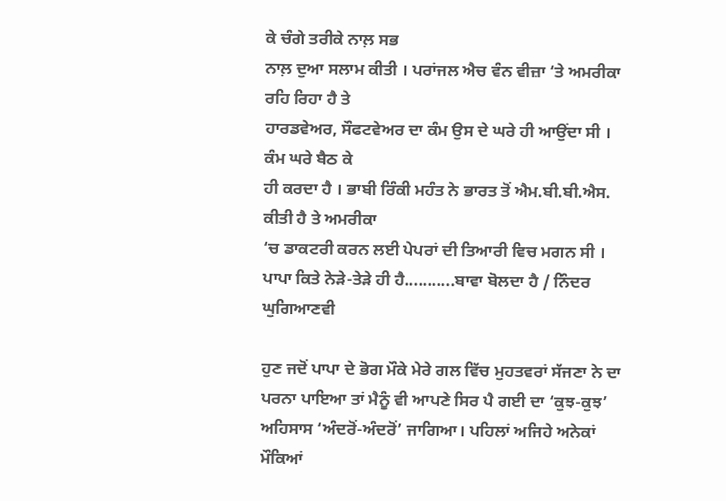ਕੇ ਚੰਗੇ ਤਰੀਕੇ ਨਾਲ਼ ਸਭ
ਨਾਲ਼ ਦੁਆ ਸਲਾਮ ਕੀਤੀ । ਪਰਾਂਜਲ ਐਚ ਵੰਨ ਵੀਜ਼ਾ ‘ਤੇ ਅਮਰੀਕਾ ਰਹਿ ਰਿਹਾ ਹੈ ਤੇ
ਹਾਰਡਵੇਅਰ, ਸੌਫਟਵੇਅਰ ਦਾ ਕੰਮ ਉਸ ਦੇ ਘਰੇ ਹੀ ਆਉਂਦਾ ਸੀ । ਕੰਮ ਘਰੇ ਬੈਠ ਕੇ
ਹੀ ਕਰਦਾ ਹੈ । ਭਾਬੀ ਰਿੰਕੀ ਮਹੰਤ ਨੇ ਭਾਰਤ ਤੋਂ ਐਮ.ਬੀ.ਬੀ.ਐਸ. ਕੀਤੀ ਹੈ ਤੇ ਅਮਰੀਕਾ
‘ਚ ਡਾਕਟਰੀ ਕਰਨ ਲਈ ਪੇਪਰਾਂ ਦੀ ਤਿਆਰੀ ਵਿਚ ਮਗਨ ਸੀ ।
ਪਾਪਾ ਕਿਤੇ ਨੇੜੇ-ਤੇੜੇ ਹੀ ਹੈ...........ਬਾਵਾ ਬੋਲਦਾ ਹੈ / ਨਿੰਦਰ ਘੁਗਿਆਣਵੀ

ਹੁਣ ਜਦੋਂ ਪਾਪਾ ਦੇ ਭੋਗ ਮੌਕੇ ਮੇਰੇ ਗਲ ਵਿੱਚ ਮੁਹਤਵਰਾਂ ਸੱਜਣਾ ਨੇ ਦਾ ਪਰਨਾ ਪਾਇਆ ਤਾਂ ਮੈਨੂੰ ਵੀ ਆਪਣੇ ਸਿਰ ਪੈ ਗਈ ਦਾ ‘ਕੁਝ-ਕੁਝ’ ਅਹਿਸਾਸ ‘ਅੰਦਰੋਂ-ਅੰਦਰੋਂ’ ਜਾਗਿਆ। ਪਹਿਲਾਂ ਅਜਿਹੇ ਅਨੇਕਾਂ ਮੌਕਿਆਂ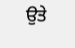ਉਤੇ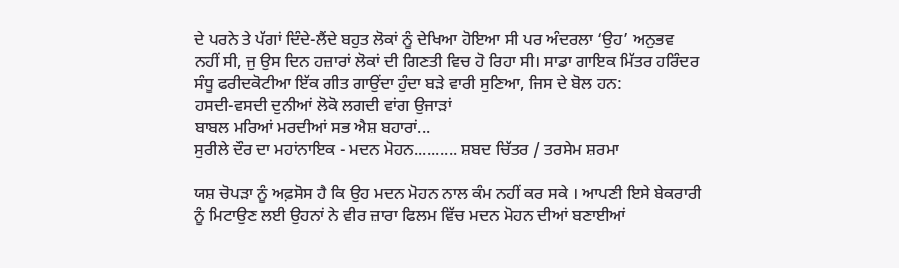ਦੇ ਪਰਨੇ ਤੇ ਪੱਗਾਂ ਦਿੰਦੇ-ਲੈਂਦੇ ਬਹੁਤ ਲੋਕਾਂ ਨੂੰ ਦੇਖਿਆ ਹੋਇਆ ਸੀ ਪਰ ਅੰਦਰਲਾ ‘ਉਹ’ ਅਨੁਭਵ ਨਹੀਂ ਸੀ, ਜੁ ਉਸ ਦਿਨ ਹਜ਼ਾਰਾਂ ਲੋਕਾਂ ਦੀ ਗਿਣਤੀ ਵਿਚ ਹੋ ਰਿਹਾ ਸੀ। ਸਾਡਾ ਗਾਇਕ ਮਿੱਤਰ ਹਰਿੰਦਰ ਸੰਧੂ ਫਰੀਦਕੋਟੀਆ ਇੱਕ ਗੀਤ ਗਾਉਂਦਾ ਹੁੰਦਾ ਬੜੇ ਵਾਰੀ ਸੁਣਿਆ, ਜਿਸ ਦੇ ਬੋਲ ਹਨ:
ਹਸਦੀ-ਵਸਦੀ ਦੁਨੀਆਂ ਲੋਕੋ ਲਗਦੀ ਵਾਂਗ ਉਜਾੜਾਂ
ਬਾਬਲ ਮਰਿਆਂ ਮਰਦੀਆਂ ਸਭ ਐਸ਼ ਬਹਾਰਾਂ...
ਸੁਰੀਲੇ ਦੌਰ ਦਾ ਮਹਾਂਨਾਇਕ - ਮਦਨ ਮੋਹਨ.......... ਸ਼ਬਦ ਚਿੱਤਰ / ਤਰਸੇਮ ਸ਼ਰਮਾ

ਯਸ਼ ਚੋਪੜਾ ਨੂੰ ਅਫ਼ਸੋਸ ਹੈ ਕਿ ਉਹ ਮਦਨ ਮੋਹਨ ਨਾਲ ਕੰਮ ਨਹੀਂ ਕਰ ਸਕੇ । ਆਪਣੀ ਇਸੇ ਬੇਕਰਾਰੀ ਨੂੰ ਮਿਟਾਉਣ ਲਈ ਉਹਨਾਂ ਨੇ ਵੀਰ ਜ਼ਾਰਾ ਫਿਲਮ ਵਿੱਚ ਮਦਨ ਮੋਹਨ ਦੀਆਂ ਬਣਾਈਆਂ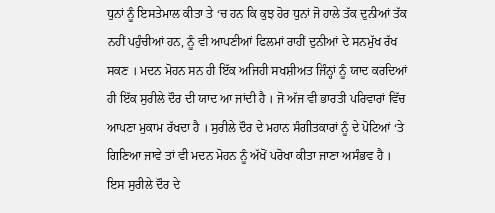ਧੁਨਾਂ ਨੂੰ ਇਸਤੇਮਾਲ ਕੀਤਾ ਤੇ ‘ਚ ਹਨ ਕਿ ਕੁਝ ਹੋਰ ਧੁਨਾਂ ਜੋ ਹਾਲੇ ਤੱਕ ਦੁਨੀਆਂ ਤੱਕ ਨਹੀਂ ਪਹੁੰਚੀਆਂ ਹਨ, ਨੂੰ ਵੀ ਆਪਣੀਆਂ ਫਿਲਮਾਂ ਰਾਹੀਂ ਦੁਨੀਆਂ ਦੇ ਸਨਮੁੱਖ ਰੱਖ ਸਕਣ । ਮਦਨ ਮੋਹਨ ਸਨ ਹੀ ਇੱਕ ਅਜਿਹੀ ਸਖਸ਼ੀਅਤ ਜਿੰਨ੍ਹਾਂ ਨੂੰ ਯਾਦ ਕਰਦਿਆਂ ਹੀ ਇੱਕ ਸੁਰੀਲੇ ਦੌਰ ਦੀ ਯਾਦ ਆ ਜਾਂਦੀ ਹੈ । ਜੋ ਅੱਜ ਵੀ ਭਾਰਤੀ ਪਰਿਵਾਰਾਂ ਵਿੱਚ ਆਪਣਾ ਮੁਕਾਮ ਰੱਖਦਾ ਹੈ । ਸੁਰੀਲੇ ਦੌਰ ਦੇ ਮਹਾਨ ਸੰਗੀਤਕਾਰਾਂ ਨੂੰ ਦੇ ਪੋਟਿਆਂ ‘ਤੇ ਗਿਣਿਆ ਜਾਵੇ ਤਾਂ ਵੀ ਮਦਨ ਮੋਹਨ ਨੂੰ ਅੱਖੋਂ ਪਰੋਖਾ ਕੀਤਾ ਜਾਣਾ ਅਸੰਭਵ ਹੈ । ਇਸ ਸੁਰੀਲੇ ਦੌਰ ਦੇ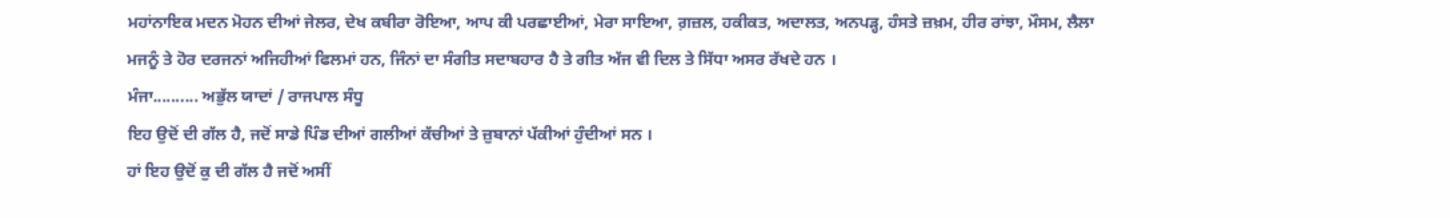ਮਹਾਂਨਾਇਕ ਮਦਨ ਮੋਹਨ ਦੀਆਂ ਜੇਲਰ, ਦੇਖ ਕਬੀਰਾ ਰੋਇਆ, ਆਪ ਕੀ ਪਰਛਾਈਆਂ, ਮੇਰਾ ਸਾਇਆ, ਗ਼ਜ਼ਲ, ਹਕੀਕਤ, ਅਦਾਲਤ, ਅਨਪੜ੍ਹ, ਹੰਸਤੇ ਜ਼ਖ਼ਮ, ਹੀਰ ਰਾਂਝਾ, ਮੌਸਮ, ਲੈਲਾ ਮਜਨੂੰ ਤੇ ਹੋਰ ਦਰਜਨਾਂ ਅਜਿਹੀਆਂ ਫਿਲਮਾਂ ਹਨ, ਜਿੰਨਾਂ ਦਾ ਸੰਗੀਤ ਸਦਾਬਹਾਰ ਹੈ ਤੇ ਗੀਤ ਅੱਜ ਵੀ ਦਿਲ ਤੇ ਸਿੱਧਾ ਅਸਰ ਰੱਖਦੇ ਹਨ ।
ਮੰਜਾ.......... ਅਭੁੱਲ ਯਾਦਾਂ / ਰਾਜਪਾਲ ਸੰਧੂ
ਇਹ ਉਦੋਂ ਦੀ ਗੱਲ ਹੈ, ਜਦੋਂ ਸਾਡੇ ਪਿੰਡ ਦੀਆਂ ਗਲੀਆਂ ਕੱਚੀਆਂ ਤੇ ਜ਼ੁਬਾਨਾਂ ਪੱਕੀਆਂ ਹੁੰਦੀਆਂ ਸਨ ।
ਹਾਂ ਇਹ ਉਦੋਂ ਕੁ ਦੀ ਗੱਲ ਹੈ ਜਦੋਂ ਅਸੀਂ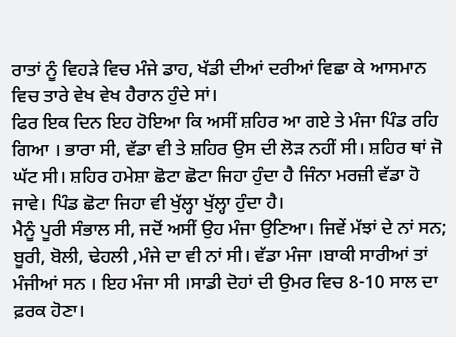ਰਾਤਾਂ ਨੂੰ ਵਿਹੜੇ ਵਿਚ ਮੰਜੇ ਡਾਹ, ਖੱਡੀ ਦੀਆਂ ਦਰੀਆਂ ਵਿਛਾ ਕੇ ਆਸਮਾਨ ਵਿਚ ਤਾਰੇ ਵੇਖ ਵੇਖ ਹੈਰਾਨ ਹੁੰਦੇ ਸਾਂ।
ਫਿਰ ਇਕ ਦਿਨ ਇਹ ਹੋਇਆ ਕਿ ਅਸੀਂ ਸ਼ਹਿਰ ਆ ਗਏ ਤੇ ਮੰਜਾ ਪਿੰਡ ਰਹਿ ਗਿਆ । ਭਾਰਾ ਸੀ, ਵੱਡਾ ਵੀ ਤੇ ਸ਼ਹਿਰ ਉਸ ਦੀ ਲੋੜ ਨਹੀਂ ਸੀ। ਸ਼ਹਿਰ ਥਾਂ ਜੋ ਘੱਟ ਸੀ। ਸ਼ਹਿਰ ਹਮੇਸ਼ਾ ਛੋਟਾ ਛੋਟਾ ਜਿਹਾ ਹੁੰਦਾ ਹੈ ਜਿੰਨਾ ਮਰਜ਼ੀ ਵੱਡਾ ਹੋ ਜਾਵੇ। ਪਿੰਡ ਛੋਟਾ ਜਿਹਾ ਵੀ ਖੁੱਲ੍ਹਾ ਖੁੱਲ੍ਹਾ ਹੁੰਦਾ ਹੈ।
ਮੈਨੂੰ ਪੂਰੀ ਸੰਭਾਲ ਸੀ, ਜਦੋਂ ਅਸੀਂ ਉਹ ਮੰਜਾ ਉਣਿਆ। ਜਿਵੇਂ ਮੱਝਾਂ ਦੇ ਨਾਂ ਸਨ; ਬੂਰੀ, ਬੋਲੀ, ਢੇਹਲੀ ,ਮੰਜੇ ਦਾ ਵੀ ਨਾਂ ਸੀ। ਵੱਡਾ ਮੰਜਾ ।ਬਾਕੀ ਸਾਰੀਆਂ ਤਾਂ ਮੰਜੀਆਂ ਸਨ । ਇਹ ਮੰਜਾ ਸੀ ।ਸਾਡੀ ਦੋਹਾਂ ਦੀ ਉਮਰ ਵਿਚ 8-10 ਸਾਲ ਦਾ ਫ਼ਰਕ ਹੋਣਾ।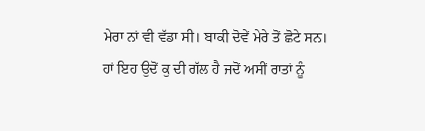ਮੇਰਾ ਨਾਂ ਵੀ ਵੱਡਾ ਸੀ। ਬਾਕੀ ਦੋਵੇਂ ਮੇਰੇ ਤੋਂ ਛੋਟੇ ਸਨ।
ਹਾਂ ਇਹ ਉਦੋਂ ਕੁ ਦੀ ਗੱਲ ਹੈ ਜਦੋਂ ਅਸੀਂ ਰਾਤਾਂ ਨੂੰ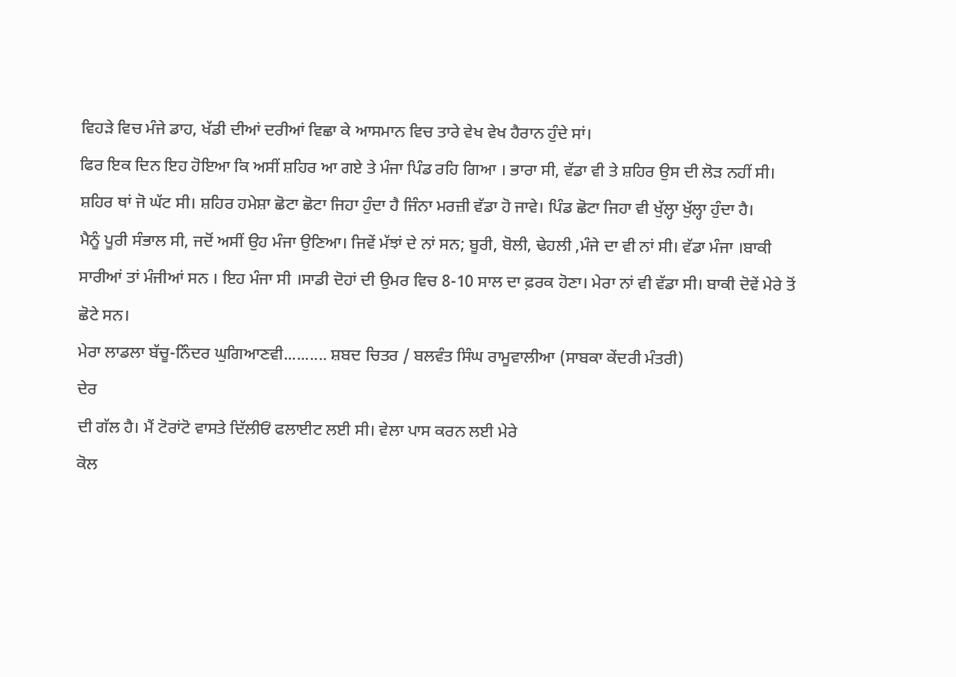ਵਿਹੜੇ ਵਿਚ ਮੰਜੇ ਡਾਹ, ਖੱਡੀ ਦੀਆਂ ਦਰੀਆਂ ਵਿਛਾ ਕੇ ਆਸਮਾਨ ਵਿਚ ਤਾਰੇ ਵੇਖ ਵੇਖ ਹੈਰਾਨ ਹੁੰਦੇ ਸਾਂ।
ਫਿਰ ਇਕ ਦਿਨ ਇਹ ਹੋਇਆ ਕਿ ਅਸੀਂ ਸ਼ਹਿਰ ਆ ਗਏ ਤੇ ਮੰਜਾ ਪਿੰਡ ਰਹਿ ਗਿਆ । ਭਾਰਾ ਸੀ, ਵੱਡਾ ਵੀ ਤੇ ਸ਼ਹਿਰ ਉਸ ਦੀ ਲੋੜ ਨਹੀਂ ਸੀ। ਸ਼ਹਿਰ ਥਾਂ ਜੋ ਘੱਟ ਸੀ। ਸ਼ਹਿਰ ਹਮੇਸ਼ਾ ਛੋਟਾ ਛੋਟਾ ਜਿਹਾ ਹੁੰਦਾ ਹੈ ਜਿੰਨਾ ਮਰਜ਼ੀ ਵੱਡਾ ਹੋ ਜਾਵੇ। ਪਿੰਡ ਛੋਟਾ ਜਿਹਾ ਵੀ ਖੁੱਲ੍ਹਾ ਖੁੱਲ੍ਹਾ ਹੁੰਦਾ ਹੈ।
ਮੈਨੂੰ ਪੂਰੀ ਸੰਭਾਲ ਸੀ, ਜਦੋਂ ਅਸੀਂ ਉਹ ਮੰਜਾ ਉਣਿਆ। ਜਿਵੇਂ ਮੱਝਾਂ ਦੇ ਨਾਂ ਸਨ; ਬੂਰੀ, ਬੋਲੀ, ਢੇਹਲੀ ,ਮੰਜੇ ਦਾ ਵੀ ਨਾਂ ਸੀ। ਵੱਡਾ ਮੰਜਾ ।ਬਾਕੀ ਸਾਰੀਆਂ ਤਾਂ ਮੰਜੀਆਂ ਸਨ । ਇਹ ਮੰਜਾ ਸੀ ।ਸਾਡੀ ਦੋਹਾਂ ਦੀ ਉਮਰ ਵਿਚ 8-10 ਸਾਲ ਦਾ ਫ਼ਰਕ ਹੋਣਾ। ਮੇਰਾ ਨਾਂ ਵੀ ਵੱਡਾ ਸੀ। ਬਾਕੀ ਦੋਵੇਂ ਮੇਰੇ ਤੋਂ ਛੋਟੇ ਸਨ।
ਮੇਰਾ ਲਾਡਲਾ ਬੱਚੂ-ਨਿੰਦਰ ਘੁਗਿਆਣਵੀ.......... ਸ਼ਬਦ ਚਿਤਰ / ਬਲਵੰਤ ਸਿੰਘ ਰਾਮੂਵਾਲੀਆ (ਸਾਬਕਾ ਕੇਂਦਰੀ ਮੰਤਰੀ)
ਦੇਰ
ਦੀ ਗੱਲ ਹੈ। ਮੈਂ ਟੋਰਾਂਟੋ ਵਾਸਤੇ ਦਿੱਲੀਓਂ ਫਲਾਈਟ ਲਈ ਸੀ। ਵੇਲਾ ਪਾਸ ਕਰਨ ਲਈ ਮੇਰੇ
ਕੋਲ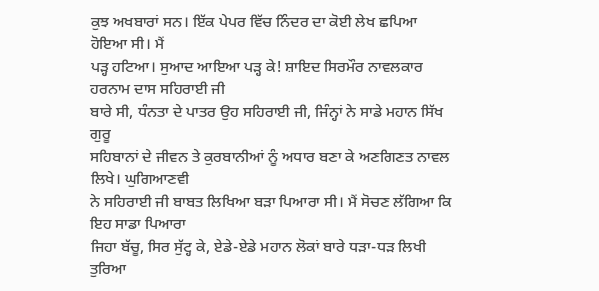ਕੁਝ ਅਖਬਾਰਾਂ ਸਨ। ਇੱਕ ਪੇਪਰ ਵਿੱਚ ਨਿੰਦਰ ਦਾ ਕੋਈ ਲੇਖ ਛਪਿਆ ਹੋਇਆ ਸੀ। ਮੈਂ
ਪੜ੍ਹ ਹਟਿਆ। ਸੁਆਦ ਆਇਆ ਪੜ੍ਹ ਕੇ! ਸ਼ਾਇਦ ਸਿਰਮੌਰ ਨਾਵਲਕਾਰ ਹਰਨਾਮ ਦਾਸ ਸਹਿਰਾਈ ਜੀ
ਬਾਰੇ ਸੀ, ਧੰਨਤਾ ਦੇ ਪਾਤਰ ਉਹ ਸਹਿਰਾਈ ਜੀ, ਜਿੰਨ੍ਹਾਂ ਨੇ ਸਾਡੇ ਮਹਾਨ ਸਿੱਖ ਗੁਰੂ
ਸਹਿਬਾਨਾਂ ਦੇ ਜੀਵਨ ਤੇ ਕੁਰਬਾਨੀਆਂ ਨੂੰ ਅਧਾਰ ਬਣਾ ਕੇ ਅਣਗਿਣਤ ਨਾਵਲ ਲਿਖੇ। ਘੁਗਿਆਣਵੀ
ਨੇ ਸਹਿਰਾਈ ਜੀ ਬਾਬਤ ਲਿਖਿਆ ਬੜਾ ਪਿਆਰਾ ਸੀ। ਮੈਂ ਸੋਚਣ ਲੱਗਿਆ ਕਿ ਇਹ ਸਾਡਾ ਪਿਆਰਾ
ਜਿਹਾ ਬੱਚੂ, ਸਿਰ ਸੁੱਟ੍ਹ ਕੇ, ਏਡੇ-ਏਡੇ ਮਹਾਨ ਲੋਕਾਂ ਬਾਰੇ ਧੜਾ-ਧੜ ਲਿਖੀ ਤੁਰਿਆ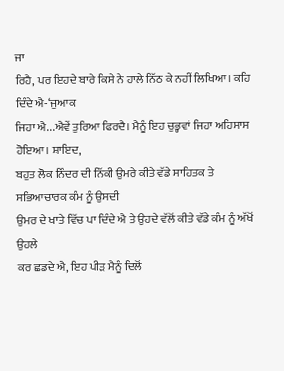ਜਾ
ਰਿਹੈ, ਪਰ ਇਹਦੇ ਬਾਰੇ ਕਿਸੇ ਨੇ ਹਾਲੇ ਨਿੱਠ ਕੇ ਨਹੀਂ ਲਿਖਿਆ। ਕਹਿ ਦਿੰਦੇ ਐ-‘ਜੁਆਕ
ਜਿਹਾ ਐ...ਐਵੇਂ ਤੁਰਿਆ ਫਿਰਦੈ। ਮੈਨੂੰ ਇਹ ਚੁਭ੍ਹਵਾਂ ਜਿਹਾ ਅਹਿਸਾਸ ਹੋਇਆ। ਸ਼ਾਇਦ,
ਬਹੁਤ ਲੋਕ ਨਿੰਦਰ ਦੀ ਨਿੱਕੀ ਉਮਰੇ ਕੀਤੇ ਵੱਡੇ ਸਾਹਿਤਕ ਤੇ ਸਭਿਆਚਾਰਕ ਕੰਮ ਨੂੰ ਉਸਦੀ
ਉਮਰ ਦੇ ਖਾਤੇ ਵਿੱਚ ਪਾ ਦਿੰਦੇ ਐ ਤੇ ਉਹਦੇ ਵੱਲੋਂ ਕੀਤੇ ਵੱਡੇ ਕੰਮ ਨੂੰ ਅੱਖੋਂ ਉਹਲੇ
ਕਰ ਛਡਦੇ ਐ, ਇਹ ਪੀੜ ਮੈਨੂੰ ਦਿਲੋਂ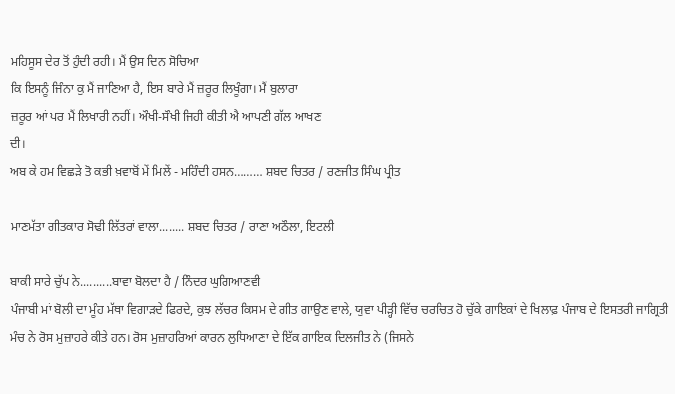ਮਹਿਸੂਸ ਦੇਰ ਤੋਂ ਹੁੰਦੀ ਰਹੀ। ਮੈਂ ਉਸ ਦਿਨ ਸੋਚਿਆ
ਕਿ ਇਸਨੂੰ ਜਿੰਨਾ ਕੁ ਮੈਂ ਜਾਣਿਆ ਹੈ, ਇਸ ਬਾਰੇ ਮੈਂ ਜ਼ਰੂਰ ਲਿਖੂੰਗਾ। ਮੈਂ ਬੁਲਾਰਾ
ਜ਼ਰੂਰ ਆਂ ਪਰ ਮੈਂ ਲਿਖਾਰੀ ਨਹੀਂ। ਔਖੀ-ਸੌਖੀ ਜਿਹੀ ਕੀਤੀ ਐ ਆਪਣੀ ਗੱਲ ਆਖਣ
ਦੀ।
ਅਬ ਕੇ ਹਮ ਵਿਛੜੇ ਤੋ ਕਭੀ ਖ਼ਵਾਬੋਂ ਮੇਂ ਮਿਲੇਂ - ਮਹਿੰਦੀ ਹਸਨ……… ਸ਼ਬਦ ਚਿਤਰ / ਰਣਜੀਤ ਸਿੰਘ ਪ੍ਰੀਤ

ਮਾਣਮੱਤਾ ਗੀਤਕਾਰ ਸੋਢੀ ਲਿੱਤਰਾਂ ਵਾਲਾ........ ਸ਼ਬਦ ਚਿਤਰ / ਰਾਣਾ ਅਠੌਲਾ, ਇਟਲੀ

ਬਾਕੀ ਸਾਰੇ ਚੁੱਪ ਨੇ..........ਬਾਵਾ ਬੋਲਦਾ ਹੈ / ਨਿੰਦਰ ਘੁਗਿਆਣਵੀ
ਪੰਜਾਬੀ ਮਾਂ ਬੋਲੀ ਦਾ ਮੂੰਹ ਮੱਥਾ ਵਿਗਾੜਦੇ ਫਿਰਦੇ, ਕੁਝ ਲੱਚਰ ਕਿਸਮ ਦੇ ਗੀਤ ਗਾਉਣ ਵਾਲੇ, ਯੁਵਾ ਪੀੜ੍ਹੀ ਵਿੱਚ ਚਰਚਿਤ ਹੋ ਚੁੱਕੇ ਗਾਇਕਾਂ ਦੇ ਖਿਲਾਫ਼ ਪੰਜਾਬ ਦੇ ਇਸਤਰੀ ਜਾਗ੍ਰਿਤੀ ਮੰਚ ਨੇ ਰੋਸ ਮੁਜ਼ਾਹਰੇ ਕੀਤੇ ਹਨ। ਰੋਸ ਮੁਜ਼ਾਹਰਿਆਂ ਕਾਰਨ ਲੁਧਿਆਣਾ ਦੇ ਇੱਕ ਗਾਇਕ ਦਿਲਜੀਤ ਨੇ (ਜਿਸਨੇ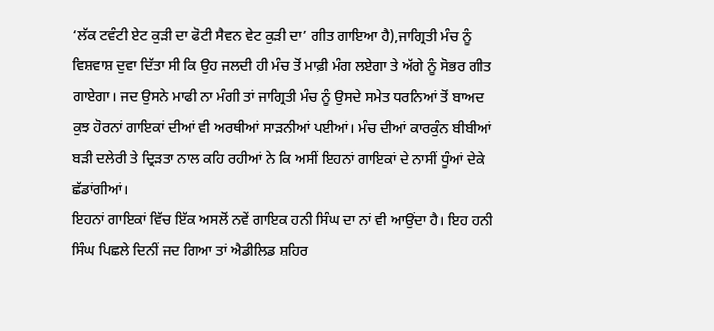‘ਲੱਕ ਟਵੰਟੀ ਏਟ ਕੁੜੀ ਦਾ ਫੋਟੀ ਸੈਵਨ ਵੇਟ ਕੁੜੀ ਦਾ’ ਗੀਤ ਗਾਇਆ ਹੈ),ਜਾਗ੍ਰਿਤੀ ਮੰਚ ਨੂੰ ਵਿਸ਼ਵਾਸ਼ ਦੁਵਾ ਦਿੱਤਾ ਸੀ ਕਿ ਉਹ ਜਲਦੀ ਹੀ ਮੰਚ ਤੋਂ ਮਾਫ਼ੀ ਮੰਗ ਲਏਗਾ ਤੇ ਅੱਗੇ ਨੂੰ ਸੋਭਰ ਗੀਤ ਗਾਏਗਾ। ਜਦ ਉਸਨੇ ਮਾਫੀ ਨਾ ਮੰਗੀ ਤਾਂ ਜਾਗ੍ਰਿਤੀ ਮੰਚ ਨੂੰ ਉਸਦੇ ਸਮੇਤ ਧਰਨਿਆਂ ਤੋਂ ਬਾਅਦ ਕੁਝ ਹੋਰਨਾਂ ਗਾਇਕਾਂ ਦੀਆਂ ਵੀ ਅਰਥੀਆਂ ਸਾੜਨੀਆਂ ਪਈਆਂ। ਮੰਚ ਦੀਆਂ ਕਾਰਕੁੰਨ ਬੀਬੀਆਂ ਬੜੀ ਦਲੇਰੀ ਤੇ ਦ੍ਰਿੜਤਾ ਨਾਲ ਕਹਿ ਰਹੀਆਂ ਨੇ ਕਿ ਅਸੀਂ ਇਹਨਾਂ ਗਾਇਕਾਂ ਦੇ ਨਾਸੀਂ ਧੂੰਆਂ ਦੇਕੇ ਛੱਡਾਂਗੀਆਂ।
ਇਹਨਾਂ ਗਾਇਕਾਂ ਵਿੱਚ ਇੱਕ ਅਸਲੋਂ ਨਵੇਂ ਗਾਇਕ ਹਨੀ ਸਿੰਘ ਦਾ ਨਾਂ ਵੀ ਆਉਂਦਾ ਹੈ। ਇਹ ਹਨੀ ਸਿੰਘ ਪਿਛਲੇ ਦਿਨੀਂ ਜਦ ਗਿਆ ਤਾਂ ਐਡੀਲਿਡ ਸ਼ਹਿਰ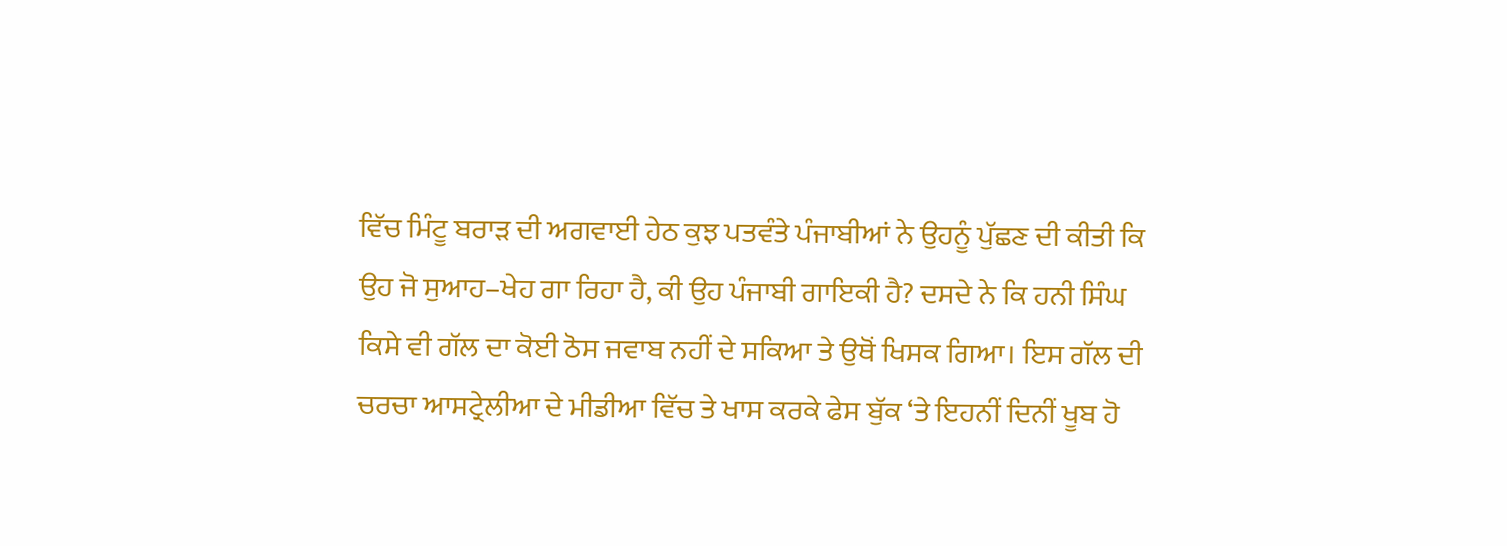ਵਿੱਚ ਮਿੰਟੂ ਬਰਾੜ ਦੀ ਅਗਵਾਈ ਹੇਠ ਕੁਝ ਪਤਵੰਤੇ ਪੰਜਾਬੀਆਂ ਨੇ ਉਹਨੂੰ ਪੁੱਛਣ ਦੀ ਕੀਤੀ ਕਿ ਉਹ ਜੋ ਸੁਆਹ–ਖੇਹ ਗਾ ਰਿਹਾ ਹੈ, ਕੀ ਉਹ ਪੰਜਾਬੀ ਗਾਇਕੀ ਹੈ? ਦਸਦੇ ਨੇ ਕਿ ਹਨੀ ਸਿੰਘ ਕਿਸੇ ਵੀ ਗੱਲ ਦਾ ਕੋਈ ਠੋਸ ਜਵਾਬ ਨਹੀਂ ਦੇ ਸਕਿਆ ਤੇ ਉਥੋਂ ਖਿਸਕ ਗਿਆ। ਇਸ ਗੱਲ ਦੀ ਚਰਚਾ ਆਸਟ੍ਰੇਲੀਆ ਦੇ ਮੀਡੀਆ ਵਿੱਚ ਤੇ ਖਾਸ ਕਰਕੇ ਫੇਸ ਬੁੱਕ ‘ਤੇ ਇਹਨੀਂ ਦਿਨੀਂ ਖੂਬ ਹੋ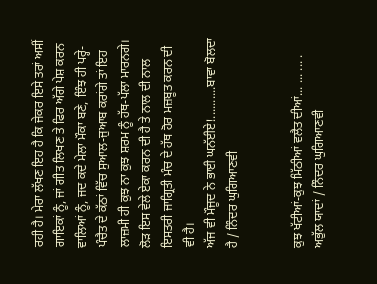ਰਹੀ ਹੈ। ਮੇਰਾ ਲੱਖਣ ਇਹ ਹੈ ਕਿ ਜੇਕਰ ਇਸੇ ਤਰਾਂ ਅਸੀਂ ਗਾਇਕਾਂ ਨੂੰ, ਜਾਂ ਗੀਤ ਲਿਖਣ ਤੇ ਫਿਰ ਅੱਗੇ ਪੇਸ਼ ਕਰਨ ਵਾਲਿਆਂ ਨੂੰ, ਜਦ ਕਦੇ ਮੇਲਾ ਮੌਕਾ ਬਣੇ, ਇੰਝ ਹੀ ਪਰ੍ਹੇ-ਪੰਚੈਤ ਦੇ ਕੱਠਾਂ ਵਿੱਚ ਸੁਆਲ-ਜੁਆਬ ਕਰਾਂਗੇ ਤਾਂ ਇਹ ਲਾਜ਼ਮੀ ਹੀ ਕੁਝ ਨਾ ਕੁਝ ਸ਼ਰਮ ਨੂੰ ਹੱਥ-ਪੱਲਾ ਮਾਰਨਗੇ। ਲੋੜ ਇਸ ਵੇਲੇ ਏਕਾ ਕਰਨ ਦੀ ਹੈ ਤੇ ਨਾਲ ਦੀ ਨਾਲ ਇਸਤਰੀ ਜਾਗ੍ਰਿਤੀ ਮੰਚ ਦੇ ਹੱਥ ਹੋਰ ਮਜ਼ਬੂਤ ਕਰਨ ਦੀ ਵੀ ਹੈ।
ਅੱਜ ਵੀ ਮੌਜੂਦ ਨੇ ਭਾਈ ਘਨੱਈਏ!..........ਬਾਵਾ ਬੋਲਦਾ ਹੈ / ਨਿੰਦਰ ਘੁਗਿਆਣਵੀ


ਕੁਝ ਖੱਟੀਆਂ-ਕੁਝ ਮਿੱਠੀਆਂ ਵਲੈਤ ਦੀਆਂ... ... ... . ਅਭੁੱਲ ਯਾਦਾਂ / ਨਿੰਦਰ ਘੁਗਿਆਣਵੀ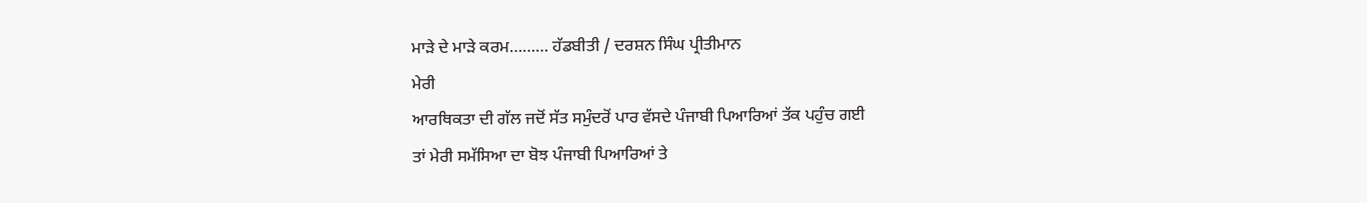ਮਾੜੇ ਦੇ ਮਾੜੇ ਕਰਮ……… ਹੱਡਬੀਤੀ / ਦਰਸ਼ਨ ਸਿੰਘ ਪ੍ਰੀਤੀਮਾਨ
ਮੇਰੀ
ਆਰਥਿਕਤਾ ਦੀ ਗੱਲ ਜਦੋਂ ਸੱਤ ਸਮੁੰਦਰੋਂ ਪਾਰ ਵੱਸਦੇ ਪੰਜਾਬੀ ਪਿਆਰਿਆਂ ਤੱਕ ਪਹੁੰਚ ਗਈ
ਤਾਂ ਮੇਰੀ ਸਮੱਸਿਆ ਦਾ ਬੋਝ ਪੰਜਾਬੀ ਪਿਆਰਿਆਂ ਤੇ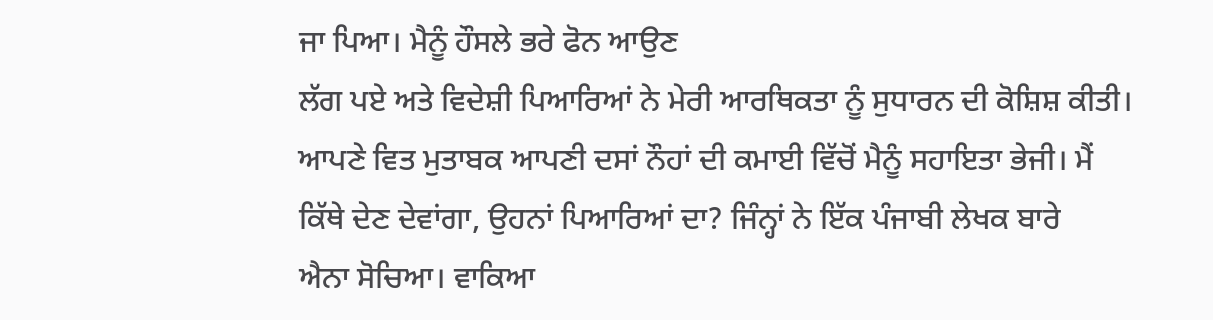ਜਾ ਪਿਆ। ਮੈਨੂੰ ਹੌਸਲੇ ਭਰੇ ਫੋਨ ਆਉਣ
ਲੱਗ ਪਏ ਅਤੇ ਵਿਦੇਸ਼ੀ ਪਿਆਰਿਆਂ ਨੇ ਮੇਰੀ ਆਰਥਿਕਤਾ ਨੂੰ ਸੁਧਾਰਨ ਦੀ ਕੋਸ਼ਿਸ਼ ਕੀਤੀ।
ਆਪਣੇ ਵਿਤ ਮੁਤਾਬਕ ਆਪਣੀ ਦਸਾਂ ਨੌਹਾਂ ਦੀ ਕਮਾਈ ਵਿੱਚੋਂ ਮੈਨੂੰ ਸਹਾਇਤਾ ਭੇਜੀ। ਮੈਂ
ਕਿੱਥੇ ਦੇਣ ਦੇਵਾਂਗਾ, ਉਹਨਾਂ ਪਿਆਰਿਆਂ ਦਾ? ਜਿੰਨ੍ਹਾਂ ਨੇ ਇੱਕ ਪੰਜਾਬੀ ਲੇਖਕ ਬਾਰੇ
ਐਨਾ ਸੋਚਿਆ। ਵਾਕਿਆ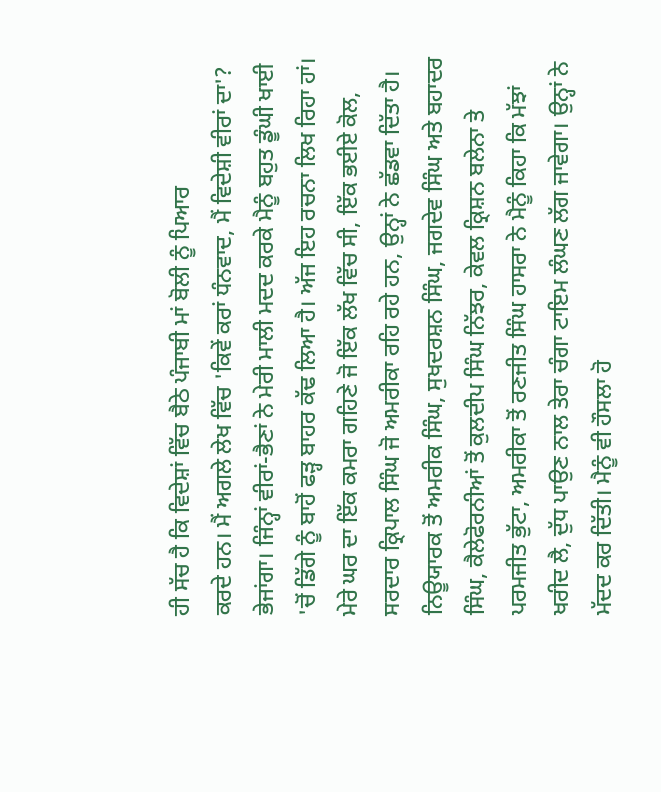ਹੀ ਸੱਚ ਹੈ ਕਿ ਵਿਦੇਸ਼ਾਂ ਵਿੱਚ ਬੈਠੇ ਪੰਜਾਬੀ ਮਾਂ ਬੋਲੀ ਨੂੰ ਪਿਆਰ
ਕਰਦੇ ਹਨ। ਮੈਂ ਅਗਲੇ ਲੇਖ ਵਿੱਚ 'ਕਿਵੇਂ ਕਰਾਂ ਧੰਨਵਾਦ, ਮੈਂ ਵਿਦੇਸ਼ੀ ਵੀਰਾਂ ਦਾ'?
ਭੇਜਾਂਗਾ। ਜਿੰਨ੍ਹਾਂ ਵੀਰਾਂ-ਭੈਣਾਂ ਨੇ ਮੇਰੀ ਮਾਲੀ ਮਦਦ ਕਰਕੇ ਮੈਨੂੰ ਬਹੁਤ ਡੂੰਘੀ ਖਾਈ
'ਚੋਂ ਡਿੱਗੇ ਨੂੰ ਬਾਹੋਂ ਫੜ੍ਹ ਬਾਹਰ ਕੱਢ ਲਿਆ ਹੈ। ਅੱਜ ਇਹ ਰਚਨਾ ਲਿਖ ਰਿਹਾ ਹਾਂ।
ਮੇਰੇ ਘਰ ਦਾ ਇੱਕ ਕਮਰਾ ਗਹਿਣੇ ਜੋ ਇੱਕ ਲੱਖ ਵਿੱਚ ਸੀ, ਇੱਕ ਭਈਏ ਕੋਲ, ਸਰਦਾਰ ਕ੍ਰਿਪਾਲ ਸਿੰਘ ਜੋ ਅਮਰੀਕਾ ਰਹਿ ਰਹੇ ਹਨ, ਉਨ੍ਹਾਂ ਨੇ ਛੱਡਵਾ ਦਿੱਤਾ ਹੈ। ਨਿਊਯਾਰਕ ਤੋਂ ਅਮਰੀਕ ਸਿੰਘ, ਸੁਖਦਰਸ਼ਨ ਸਿੰਘ, ਜਗਦੇਵ ਸਿੰਘ ਅਤੇ ਬਹਾਦਰ ਸਿੰਘ, ਕੈਲੇਫੋਰਨੀਆਂ ਤੋਂ ਕੁਲਦੀਪ ਸਿੰਘ ਨਿੱਝਰ, ਕੇਵਲ ਕ੍ਰਿਸ਼ਨ ਬਲੇਨਾ ਤੇ ਪਰਮਜੀਤ ਭੁੱਟਾ, ਅਮਰੀਕਾ ਤੋਂ ਰਣਜੀਤ ਸਿੰਘ ਹਾਸਰਾ ਨੇ ਮੈਨੂੰ ਕਿਹਾ ਕਿ ਮੱਝਾਂ ਖਰੀਦ ਲੈ, ਦੁੱਧ ਪਾਉਣ ਨਾਲ ਤੇਰਾ ਚੰਗਾ ਟਾਇਮ ਲੰਘਣ ਲੱਗ ਜਾਵੇਗਾ। ਉਨ੍ਹਾਂ ਨੇ ਮੱਦਦ ਕਰ ਦਿੱਤੀ। ਮੈਨੂੰ ਵੀ ਹੌਸਲਾ ਹੋ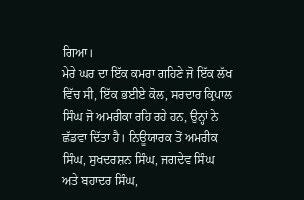ਗਿਆ।
ਮੇਰੇ ਘਰ ਦਾ ਇੱਕ ਕਮਰਾ ਗਹਿਣੇ ਜੋ ਇੱਕ ਲੱਖ ਵਿੱਚ ਸੀ, ਇੱਕ ਭਈਏ ਕੋਲ, ਸਰਦਾਰ ਕ੍ਰਿਪਾਲ ਸਿੰਘ ਜੋ ਅਮਰੀਕਾ ਰਹਿ ਰਹੇ ਹਨ, ਉਨ੍ਹਾਂ ਨੇ ਛੱਡਵਾ ਦਿੱਤਾ ਹੈ। ਨਿਊਯਾਰਕ ਤੋਂ ਅਮਰੀਕ ਸਿੰਘ, ਸੁਖਦਰਸ਼ਨ ਸਿੰਘ, ਜਗਦੇਵ ਸਿੰਘ ਅਤੇ ਬਹਾਦਰ ਸਿੰਘ,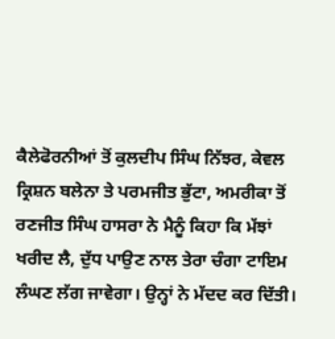ਕੈਲੇਫੋਰਨੀਆਂ ਤੋਂ ਕੁਲਦੀਪ ਸਿੰਘ ਨਿੱਝਰ, ਕੇਵਲ ਕ੍ਰਿਸ਼ਨ ਬਲੇਨਾ ਤੇ ਪਰਮਜੀਤ ਭੁੱਟਾ, ਅਮਰੀਕਾ ਤੋਂ ਰਣਜੀਤ ਸਿੰਘ ਹਾਸਰਾ ਨੇ ਮੈਨੂੰ ਕਿਹਾ ਕਿ ਮੱਝਾਂ ਖਰੀਦ ਲੈ, ਦੁੱਧ ਪਾਉਣ ਨਾਲ ਤੇਰਾ ਚੰਗਾ ਟਾਇਮ ਲੰਘਣ ਲੱਗ ਜਾਵੇਗਾ। ਉਨ੍ਹਾਂ ਨੇ ਮੱਦਦ ਕਰ ਦਿੱਤੀ।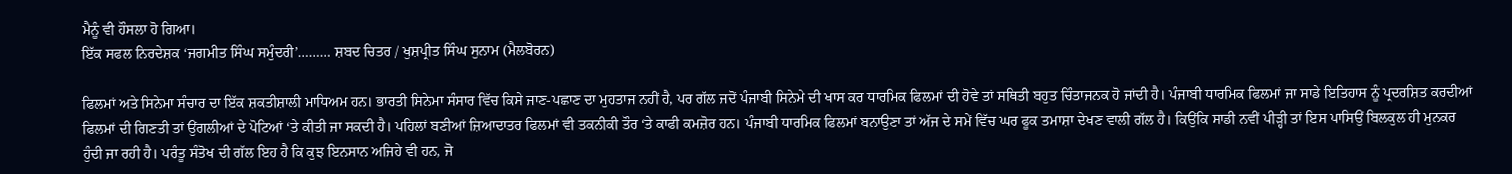ਮੈਨੂੰ ਵੀ ਹੌਸਲਾ ਹੋ ਗਿਆ।
ਇੱਕ ਸਫਲ ਨਿਰਦੇਸ਼ਕ ‘ਜਗਮੀਤ ਸਿੰਘ ਸਮੁੰਦਰੀ’……… ਸ਼ਬਦ ਚਿਤਰ / ਖੁਸ਼ਪ੍ਰੀਤ ਸਿੰਘ ਸੁਨਾਮ (ਮੈਲਬੋਰਨ)

ਫਿਲਮਾਂ ਅਤੇ ਸਿਨੇਮਾ ਸੰਚਾਰ ਦਾ ਇੱਕ ਸ਼ਕਤੀਸ਼ਾਲੀ ਮਾਧਿਅਮ ਹਨ। ਭਾਰਤੀ ਸਿਨੇਮਾ ਸੰਸਾਰ ਵਿੱਚ ਕਿਸੇ ਜਾਣ-ਪਛਾਣ ਦਾ ਮੁਹਤਾਜ ਨਹੀਂ ਹੈ, ਪਰ ਗੱਲ ਜਦੋਂ ਪੰਜਾਬੀ ਸਿਨੇਮੇ ਦੀ ਖਾਸ ਕਰ ਧਾਰਮਿਕ ਫਿਲਮਾਂ ਦੀ ਹੋਵੇ ਤਾਂ ਸਥਿਤੀ ਬਹੁਤ ਚਿੰਤਾਜਨਕ ਹੋ ਜਾਂਦੀ ਹੈ। ਪੰਜਾਬੀ ਧਾਰਮਿਕ ਫਿਲਮਾਂ ਜਾ ਸਾਡੇ ਇਤਿਹਾਸ ਨੂੰ ਪ੍ਰਦਰਸ਼ਿਤ ਕਰਦੀਆਂ ਫਿਲਮਾਂ ਦੀ ਗਿਣਤੀ ਤਾਂ ਉਂਗਲੀਆਂ ਦੇ ਪੋਟਿਆਂ ‘ਤੇ ਕੀਤੀ ਜਾ ਸਕਦੀ ਹੈ। ਪਹਿਲਾਂ ਬਣੀਆਂ ਜ਼ਿਆਦਾਤਰ ਫਿਲਮਾਂ ਵੀ ਤਕਨੀਕੀ ਤੌਰ ‘ਤੇ ਕਾਫੀ ਕਮਜ਼ੋਰ ਹਨ। ਪੰਜਾਬੀ ਧਾਰਮਿਕ ਫਿਲਮਾਂ ਬਨਾਉਣਾ ਤਾਂ ਅੱਜ ਦੇ ਸਮੇਂ ਵਿੱਚ ਘਰ ਫੂਕ ਤਮਾਸ਼ਾ ਦੇਖਣ ਵਾਲੀ ਗੱਲ ਹੈ। ਕਿਉਂਕਿ ਸਾਡੀ ਨਵੀਂ ਪੀੜ੍ਹੀ ਤਾਂ ਇਸ ਪਾਸਿਉਂ ਬਿਲਕੁਲ ਹੀ ਮੁਨਕਰ ਹੁੰਦੀ ਜਾ ਰਹੀ ਹੈ। ਪਰੰਤੂ ਸੰਤੋਖ ਦੀ ਗੱਲ ਇਹ ਹੈ ਕਿ ਕੁਝ ਇਨਸਾਨ ਅਜਿਹੇ ਵੀ ਹਨ, ਜੋ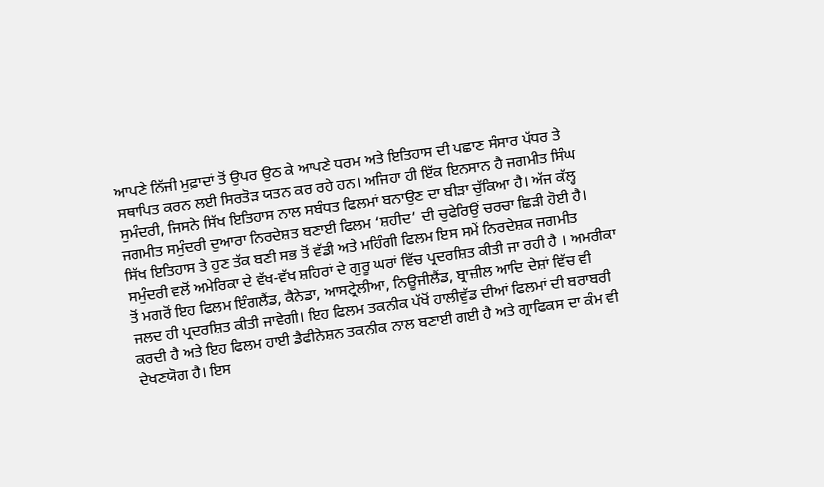ਆਪਣੇ ਨਿੱਜੀ ਮੁਫ਼ਾਦਾਂ ਤੋਂ ਉਪਰ ਉਠ ਕੇ ਆਪਣੇ ਧਰਮ ਅਤੇ ਇਤਿਹਾਸ ਦੀ ਪਛਾਣ ਸੰਸਾਰ ਪੱਧਰ ਤੇ ਸਥਾਪਿਤ ਕਰਨ ਲਈ ਸਿਰਤੋੜ ਯਤਨ ਕਰ ਰਹੇ ਹਨ। ਅਜਿਹਾ ਹੀ ਇੱਕ ਇਨਸਾਨ ਹੈ ਜਗਮੀਤ ਸਿੰਘ ਸੁਮੰਦਰੀ, ਜਿਸਨੇ ਸਿੱਖ ਇਤਿਹਾਸ ਨਾਲ ਸਬੰਧਤ ਫਿਲਮਾਂ ਬਨਾਉਣ ਦਾ ਬੀੜਾ ਚੁੱਕਿਆ ਹੈ। ਅੱਜ ਕੱਲ੍ਹ ਜਗਮੀਤ ਸਮੁੰਦਰੀ ਦੁਆਰਾ ਨਿਰਦੇਸ਼ਤ ਬਣਾਈ ਫਿਲਮ ‘ਸ਼ਹੀਦ’ ਦੀ ਚੁਫੇਰਿਉਂ ਚਰਚਾ ਛਿੜੀ ਹੋਈ ਹੈ। ਸਿੱਖ ਇਤਿਹਾਸ ਤੇ ਹੁਣ ਤੱਕ ਬਣੀ ਸਭ ਤੋਂ ਵੱਡੀ ਅਤੇ ਮਹਿੰਗੀ ਫਿਲਮ ਇਸ ਸਮੇਂ ਨਿਰਦੇਸ਼ਕ ਜਗਮੀਤ ਸਮੁੰਦਰੀ ਵਲੋਂ ਅਮੇਰਿਕਾ ਦੇ ਵੱਖ-ਵੱਖ ਸ਼ਹਿਰਾਂ ਦੇ ਗੁਰੂ ਘਰਾਂ ਵਿੱਚ ਪ੍ਰਦਰਸ਼ਿਤ ਕੀਤੀ ਜਾ ਰਹੀ ਹੈ । ਅਮਰੀਕਾ ਤੋਂ ਮਗਰੋਂ ਇਹ ਫਿਲਮ ਇੰਗਲੈਂਡ, ਕੈਨੇਡਾ, ਆਸਟ੍ਰੇਲੀਆ, ਨਿਊਜੀਲੈਂਡ, ਬ੍ਰਾਜ਼ੀਲ ਆਦਿ ਦੇਸ਼ਾਂ ਵਿੱਚ ਵੀ ਜਲਦ ਹੀ ਪ੍ਰਦਰਸ਼ਿਤ ਕੀਤੀ ਜਾਵੇਗੀ। ਇਹ ਫਿਲਮ ਤਕਨੀਕ ਪੱਖੋਂ ਹਾਲੀਵੁੱਡ ਦੀਆਂ ਫਿਲਮਾਂ ਦੀ ਬਰਾਬਰੀ ਕਰਦੀ ਹੈ ਅਤੇ ਇਹ ਫਿਲਮ ਹਾਈ ਡੈਫੀਨੇਸ਼ਨ ਤਕਨੀਕ ਨਾਲ ਬਣਾਈ ਗਈ ਹੈ ਅਤੇ ਗ੍ਰਾਫਿਕਸ ਦਾ ਕੰਮ ਵੀ ਦੇਖਣਯੋਗ ਹੈ। ਇਸ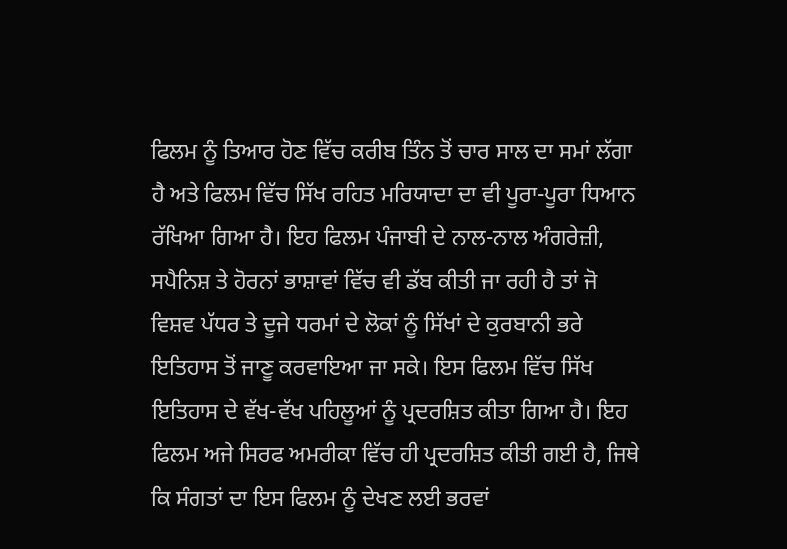ਫਿਲਮ ਨੂੰ ਤਿਆਰ ਹੋਣ ਵਿੱਚ ਕਰੀਬ ਤਿੰਨ ਤੋਂ ਚਾਰ ਸਾਲ ਦਾ ਸਮਾਂ ਲੱਗਾ ਹੈ ਅਤੇ ਫਿਲਮ ਵਿੱਚ ਸਿੱਖ ਰਹਿਤ ਮਰਿਯਾਦਾ ਦਾ ਵੀ ਪੂਰਾ-ਪੂਰਾ ਧਿਆਨ ਰੱਖਿਆ ਗਿਆ ਹੈ। ਇਹ ਫਿਲਮ ਪੰਜਾਬੀ ਦੇ ਨਾਲ-ਨਾਲ ਅੰਗਰੇਜ਼ੀ, ਸਪੈਨਿਸ਼ ਤੇ ਹੋਰਨਾਂ ਭਾਸ਼ਾਵਾਂ ਵਿੱਚ ਵੀ ਡੱਬ ਕੀਤੀ ਜਾ ਰਹੀ ਹੈ ਤਾਂ ਜੋ ਵਿਸ਼ਵ ਪੱਧਰ ਤੇ ਦੂਜੇ ਧਰਮਾਂ ਦੇ ਲੋਕਾਂ ਨੂੰ ਸਿੱਖਾਂ ਦੇ ਕੁਰਬਾਨੀ ਭਰੇ ਇਤਿਹਾਸ ਤੋਂ ਜਾਣੂ ਕਰਵਾਇਆ ਜਾ ਸਕੇ। ਇਸ ਫਿਲਮ ਵਿੱਚ ਸਿੱਖ ਇਤਿਹਾਸ ਦੇ ਵੱਖ-ਵੱਖ ਪਹਿਲੂਆਂ ਨੂੰ ਪ੍ਰਦਰਸ਼ਿਤ ਕੀਤਾ ਗਿਆ ਹੈ। ਇਹ ਫਿਲਮ ਅਜੇ ਸਿਰਫ ਅਮਰੀਕਾ ਵਿੱਚ ਹੀ ਪ੍ਰਦਰਸ਼ਿਤ ਕੀਤੀ ਗਈ ਹੈ, ਜਿਥੇ ਕਿ ਸੰਗਤਾਂ ਦਾ ਇਸ ਫਿਲਮ ਨੂੰ ਦੇਖਣ ਲਈ ਭਰਵਾਂ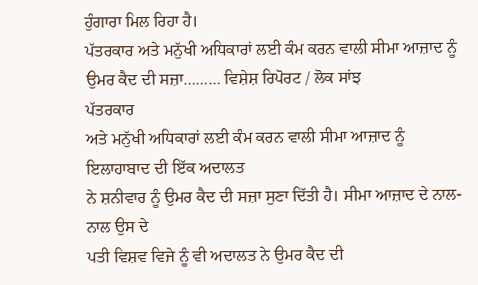ਹੁੰਗਾਰਾ ਮਿਲ ਰਿਹਾ ਹੈ।
ਪੱਤਰਕਾਰ ਅਤੇ ਮਨੁੱਖੀ ਅਧਿਕਾਰਾਂ ਲਈ ਕੰਮ ਕਰਨ ਵਾਲੀ ਸੀਮਾ ਆਜ਼ਾਦ ਨੂੰ ਉਮਰ ਕੈਦ ਦੀ ਸਜ਼ਾ……… ਵਿਸ਼ੇਸ਼ ਰਿਪੋਰਟ / ਲੋਕ ਸਾਂਝ
ਪੱਤਰਕਾਰ
ਅਤੇ ਮਨੁੱਖੀ ਅਧਿਕਾਰਾਂ ਲਈ ਕੰਮ ਕਰਨ ਵਾਲੀ ਸੀਮਾ ਆਜ਼ਾਦ ਨੂੰ ਇਲਾਹਾਬਾਦ ਦੀ ਇੱਕ ਅਦਾਲਤ
ਨੇ ਸ਼ਨੀਵਾਰ ਨੂੰ ਉਮਰ ਕੈਦ ਦੀ ਸਜ਼ਾ ਸੁਣਾ ਦਿੱਤੀ ਹੈ। ਸੀਮਾ ਆਜ਼ਾਦ ਦੇ ਨਾਲ-ਨਾਲ ਉਸ ਦੇ
ਪਤੀ ਵਿਸ਼ਵ ਵਿਜੇ ਨੂੰ ਵੀ ਅਦਾਲਤ ਨੇ ਉਮਰ ਕੈਦ ਦੀ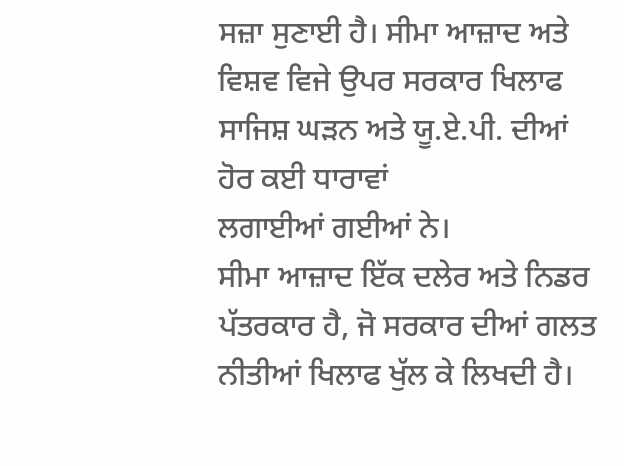ਸਜ਼ਾ ਸੁਣਾਈ ਹੈ। ਸੀਮਾ ਆਜ਼ਾਦ ਅਤੇ
ਵਿਸ਼ਵ ਵਿਜੇ ਉਪਰ ਸਰਕਾਰ ਖਿਲਾਫ ਸਾਜਿਸ਼ ਘੜਨ ਅਤੇ ਯੂ.ਏ.ਪੀ. ਦੀਆਂ ਹੋਰ ਕਈ ਧਾਰਾਵਾਂ
ਲਗਾਈਆਂ ਗਈਆਂ ਨੇ।
ਸੀਮਾ ਆਜ਼ਾਦ ਇੱਕ ਦਲੇਰ ਅਤੇ ਨਿਡਰ ਪੱਤਰਕਾਰ ਹੈ, ਜੋ ਸਰਕਾਰ ਦੀਆਂ ਗਲਤ ਨੀਤੀਆਂ ਖਿਲਾਫ ਖੁੱਲ ਕੇ ਲਿਖਦੀ ਹੈ।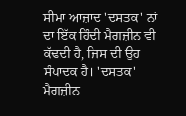ਸੀਮਾ ਆਜ਼ਾਦ 'ਦਸਤਕ' ਨਾਂ ਦਾ ਇੱਕ ਹਿੰਦੀ ਮੈਗਜ਼ੀਨ ਵੀ ਕੱਢਦੀ ਹੈ, ਜਿਸ ਦੀ ਉਹ ਸੰਪਾਦਕ ਹੈ। 'ਦਸਤਕ' ਮੈਗਜ਼ੀਨ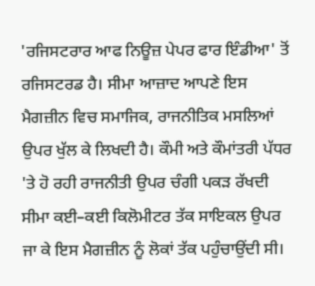'ਰਜਿਸਟਰਾਰ ਆਫ ਨਿਊਜ਼ ਪੇਪਰ ਫਾਰ ਇੰਡੀਆ' ਤੋਂ ਰਜਿਸਟਰਡ ਹੈ। ਸੀਮਾ ਆਜ਼ਾਦ ਆਪਣੇ ਇਸ ਮੈਗਜ਼ੀਨ ਵਿਚ ਸਮਾਜਿਕ, ਰਾਜਨੀਤਿਕ ਮਸਲਿਆਂ ਉਪਰ ਖੁੱਲ ਕੇ ਲਿਖਦੀ ਹੈ। ਕੌਮੀ ਅਤੇ ਕੌਮਾਂਤਰੀ ਪੱਧਰ 'ਤੇ ਹੋ ਰਹੀ ਰਾਜਨੀਤੀ ਉਪਰ ਚੰਗੀ ਪਕੜ ਰੱਖਦੀ ਸੀਮਾ ਕਈ–ਕਈ ਕਿਲੋਮੀਟਰ ਤੱਕ ਸਾਇਕਲ ਉਪਰ ਜਾ ਕੇ ਇਸ ਮੈਗਜ਼ੀਨ ਨੂੰ ਲੋਕਾਂ ਤੱਕ ਪਹੁੰਚਾਉਂਦੀ ਸੀ।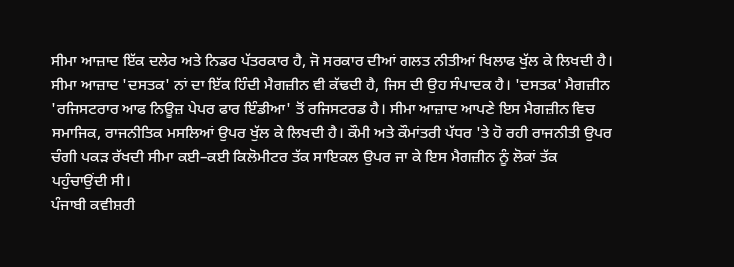ਸੀਮਾ ਆਜ਼ਾਦ ਇੱਕ ਦਲੇਰ ਅਤੇ ਨਿਡਰ ਪੱਤਰਕਾਰ ਹੈ, ਜੋ ਸਰਕਾਰ ਦੀਆਂ ਗਲਤ ਨੀਤੀਆਂ ਖਿਲਾਫ ਖੁੱਲ ਕੇ ਲਿਖਦੀ ਹੈ। ਸੀਮਾ ਆਜ਼ਾਦ 'ਦਸਤਕ' ਨਾਂ ਦਾ ਇੱਕ ਹਿੰਦੀ ਮੈਗਜ਼ੀਨ ਵੀ ਕੱਢਦੀ ਹੈ, ਜਿਸ ਦੀ ਉਹ ਸੰਪਾਦਕ ਹੈ। 'ਦਸਤਕ' ਮੈਗਜ਼ੀਨ 'ਰਜਿਸਟਰਾਰ ਆਫ ਨਿਊਜ਼ ਪੇਪਰ ਫਾਰ ਇੰਡੀਆ' ਤੋਂ ਰਜਿਸਟਰਡ ਹੈ। ਸੀਮਾ ਆਜ਼ਾਦ ਆਪਣੇ ਇਸ ਮੈਗਜ਼ੀਨ ਵਿਚ ਸਮਾਜਿਕ, ਰਾਜਨੀਤਿਕ ਮਸਲਿਆਂ ਉਪਰ ਖੁੱਲ ਕੇ ਲਿਖਦੀ ਹੈ। ਕੌਮੀ ਅਤੇ ਕੌਮਾਂਤਰੀ ਪੱਧਰ 'ਤੇ ਹੋ ਰਹੀ ਰਾਜਨੀਤੀ ਉਪਰ ਚੰਗੀ ਪਕੜ ਰੱਖਦੀ ਸੀਮਾ ਕਈ–ਕਈ ਕਿਲੋਮੀਟਰ ਤੱਕ ਸਾਇਕਲ ਉਪਰ ਜਾ ਕੇ ਇਸ ਮੈਗਜ਼ੀਨ ਨੂੰ ਲੋਕਾਂ ਤੱਕ ਪਹੁੰਚਾਉਂਦੀ ਸੀ।
ਪੰਜਾਬੀ ਕਵੀਸ਼ਰੀ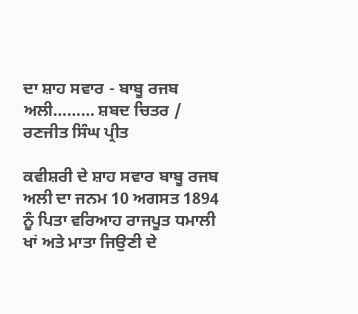ਦਾ ਸ਼ਾਹ ਸਵਾਰ - ਬਾਬੂ ਰਜਬ ਅਲੀ……… ਸ਼ਬਦ ਚਿਤਰ / ਰਣਜੀਤ ਸਿੰਘ ਪ੍ਰੀਤ

ਕਵੀਸ਼ਰੀ ਦੇ ਸ਼ਾਹ ਸਵਾਰ ਬਾਬੂ ਰਜਬ ਅਲੀ ਦਾ ਜਨਮ 10 ਅਗਸਤ 1894 ਨੂੰ ਪਿਤਾ ਵਰਿਆਹ ਰਾਜਪੂਤ ਧਮਾਲੀ ਖਾਂ ਅਤੇ ਮਾਤਾ ਜਿਉਣੀ ਦੇ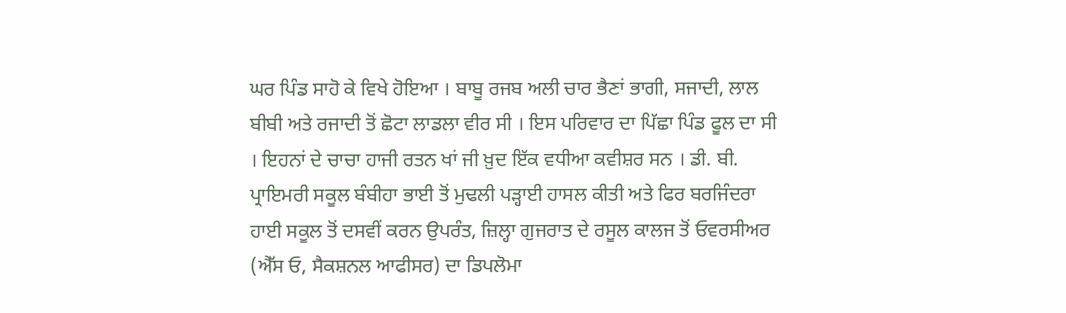ਘਰ ਪਿੰਡ ਸਾਹੋ ਕੇ ਵਿਖੇ ਹੋਇਆ । ਬਾਬੂ ਰਜਬ ਅਲੀ ਚਾਰ ਭੈਣਾਂ ਭਾਗੀ, ਸਜਾਦੀ, ਲਾਲ ਬੀਬੀ ਅਤੇ ਰਜਾਦੀ ਤੋਂ ਛੋਟਾ ਲਾਡਲਾ ਵੀਰ ਸੀ । ਇਸ ਪਰਿਵਾਰ ਦਾ ਪਿੱਛਾ ਪਿੰਡ ਫੂਲ ਦਾ ਸੀ । ਇਹਨਾਂ ਦੇ ਚਾਚਾ ਹਾਜੀ ਰਤਨ ਖਾਂ ਜੀ ਖ਼ੁਦ ਇੱਕ ਵਧੀਆ ਕਵੀਸ਼ਰ ਸਨ । ਡੀ. ਬੀ. ਪ੍ਰਾਇਮਰੀ ਸਕੂਲ ਬੰਬੀਹਾ ਭਾਈ ਤੋਂ ਮੁਢਲੀ ਪੜ੍ਹਾਈ ਹਾਸਲ ਕੀਤੀ ਅਤੇ ਫਿਰ ਬਰਜਿੰਦਰਾ ਹਾਈ ਸਕੂਲ ਤੋਂ ਦਸਵੀਂ ਕਰਨ ਉਪਰੰਤ, ਜ਼ਿਲ੍ਹਾ ਗੁਜਰਾਤ ਦੇ ਰਸੂਲ ਕਾਲਜ ਤੋਂ ਓਵਰਸੀਅਰ (ਐੱਸ ਓ, ਸੈਕਸ਼ਨਲ ਆਫੀਸਰ) ਦਾ ਡਿਪਲੋਮਾ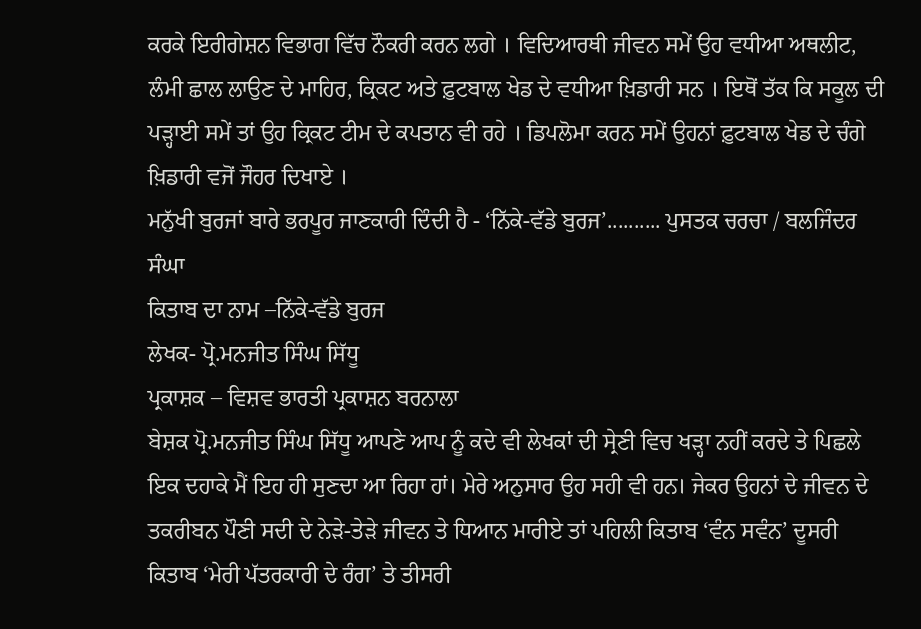ਕਰਕੇ ਇਰੀਗੇਸ਼ਨ ਵਿਭਾਗ ਵਿੱਚ ਨੌਕਰੀ ਕਰਨ ਲਗੇ । ਵਿਦਿਆਰਥੀ ਜੀਵਨ ਸਮੇਂ ਉਹ ਵਧੀਆ ਅਥਲੀਟ, ਲੰਮੀ ਛਾਲ ਲਾਉਣ ਦੇ ਮਾਹਿਰ, ਕ੍ਰਿਕਟ ਅਤੇ ਫ਼ੁਟਬਾਲ ਖੇਡ ਦੇ ਵਧੀਆ ਖ਼ਿਡਾਰੀ ਸਨ । ਇਥੋਂ ਤੱਕ ਕਿ ਸਕੂਲ ਦੀ ਪੜ੍ਹਾਈ ਸਮੇਂ ਤਾਂ ਉਹ ਕ੍ਰਿਕਟ ਟੀਮ ਦੇ ਕਪਤਾਨ ਵੀ ਰਹੇ । ਡਿਪਲੋਮਾ ਕਰਨ ਸਮੇਂ ਉਹਨਾਂ ਫ਼ੁਟਬਾਲ ਖੇਡ ਦੇ ਚੰਗੇ ਖ਼ਿਡਾਰੀ ਵਜੋਂ ਜੌਹਰ ਦਿਖਾਏ ।
ਮਨੁੱਖੀ ਬੁਰਜਾਂ ਬਾਰੇ ਭਰਪੂਰ ਜਾਣਕਾਰੀ ਦਿੰਦੀ ਹੈ - ‘ਨਿੱਕੇ-ਵੱਡੇ ਬੁਰਜ’.......... ਪੁਸਤਕ ਚਰਚਾ / ਬਲਜਿੰਦਰ ਸੰਘਾ
ਕਿਤਾਬ ਦਾ ਨਾਮ –ਨਿੱਕੇ-ਵੱਡੇ ਬੁਰਜ
ਲੇਖਕ- ਪ੍ਰੋ.ਮਨਜੀਤ ਸਿੰਘ ਸਿੱਧੂ
ਪ੍ਰਕਾਸ਼ਕ – ਵਿਸ਼ਵ ਭਾਰਤੀ ਪ੍ਰਕਾਸ਼ਨ ਬਰਨਾਲਾ
ਬੇਸ਼ਕ ਪ੍ਰੋ.ਮਨਜੀਤ ਸਿੰਘ ਸਿੱਧੂ ਆਪਣੇ ਆਪ ਨੂੰ ਕਦੇ ਵੀ ਲੇਖਕਾਂ ਦੀ ਸ੍ਰੇਣੀ ਵਿਚ ਖੜ੍ਹਾ ਨਹੀਂ ਕਰਦੇ ਤੇ ਪਿਛਲੇ ਇਕ ਦਹਾਕੇ ਮੈਂ ਇਹ ਹੀ ਸੁਣਦਾ ਆ ਰਿਹਾ ਹਾਂ। ਮੇਰੇ ਅਨੁਸਾਰ ਉਹ ਸਹੀ ਵੀ ਹਨ। ਜੇਕਰ ਉਹਨਾਂ ਦੇ ਜੀਵਨ ਦੇ ਤਕਰੀਬਨ ਪੌਣੀ ਸਦੀ ਦੇ ਨੇੜੇ-ਤੇੜੇ ਜੀਵਨ ਤੇ ਧਿਆਨ ਮਾਰੀਏ ਤਾਂ ਪਹਿਲੀ ਕਿਤਾਬ ‘ਵੰਨ ਸਵੰਨ’ ਦੂਸਰੀ ਕਿਤਾਬ ‘ਮੇਰੀ ਪੱਤਰਕਾਰੀ ਦੇ ਰੰਗ’ ਤੇ ਤੀਸਰੀ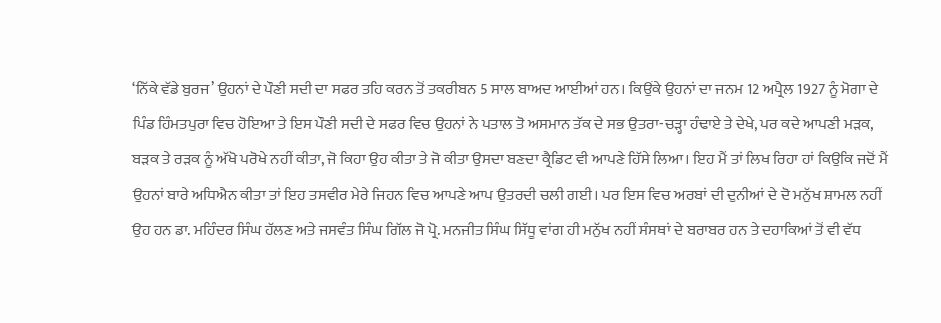‘ਨਿੱਕੇ ਵੱਡੇ ਬੁਰਜ’ ਉਹਨਾਂ ਦੇ ਪੌਣੀ ਸਦੀ ਦਾ ਸਫਰ ਤਹਿ ਕਰਨ ਤੋਂ ਤਕਰੀਬਨ 5 ਸਾਲ ਬਾਅਦ ਆਈਆਂ ਹਨ। ਕਿਉਂਕੇ ਉਹਨਾਂ ਦਾ ਜਨਮ 12 ਅਪ੍ਰੈਲ 1927 ਨੂੰ ਮੋਗਾ ਦੇ ਪਿੰਡ ਹਿੰਮਤਪੁਰਾ ਵਿਚ ਹੋਇਆ ਤੇ ਇਸ ਪੌਣੀ ਸਦੀ ਦੇ ਸਫਰ ਵਿਚ ਉਹਨਾਂ ਨੇ ਪਤਾਲ ਤੋ ਅਸਮਾਨ ਤੱਕ ਦੇ ਸਭ ਉਤਰਾ-ਚੜ੍ਹਾ ਹੰਢਾਏ ਤੇ ਦੇਖੇ, ਪਰ ਕਦੇ ਆਪਣੀ ਮੜਕ, ਬੜਕ ਤੇ ਰੜਕ ਨੂੰ ਅੱਖੋ ਪਰੋਖੇ ਨਹੀਂ ਕੀਤਾ, ਜੋ ਕਿਹਾ ਉਹ ਕੀਤਾ ਤੇ ਜੋ ਕੀਤਾ ਉਸਦਾ ਬਣਦਾ ਕ੍ਰੈਡਿਟ ਵੀ ਆਪਣੇ ਹਿੱਸੇ ਲਿਆ। ਇਹ ਮੈਂ ਤਾਂ ਲਿਖ ਰਿਹਾ ਹਾਂ ਕਿਉਕਿ ਜਦੋਂ ਮੈਂ ਉਹਨਾਂ ਬਾਰੇ ਅਧਿਐਨ ਕੀਤਾ ਤਾਂ ਇਹ ਤਸਵੀਰ ਮੇਰੇ ਜਿਹਨ ਵਿਚ ਆਪਣੇ ਆਪ ਉਤਰਦੀ ਚਲੀ ਗਈ। ਪਰ ਇਸ ਵਿਚ ਅਰਬਾਂ ਦੀ ਦੁਨੀਆਂ ਦੇ ਦੋ ਮਨੁੱਖ ਸ਼ਾਮਲ ਨਹੀਂ ਉਹ ਹਨ ਡਾ. ਮਹਿੰਦਰ ਸਿੰਘ ਹੱਲਣ ਅਤੇ ਜਸਵੰਤ ਸਿੰਘ ਗਿੱਲ ਜੋ ਪ੍ਰੋ. ਮਨਜੀਤ ਸਿੰਘ ਸਿੱਧੂ ਵਾਂਗ ਹੀ ਮਨੁੱਖ ਨਹੀਂ ਸੰਸਥਾਂ ਦੇ ਬਰਾਬਰ ਹਨ ਤੇ ਦਹਾਕਿਆਂ ਤੋਂ ਵੀ ਵੱਧ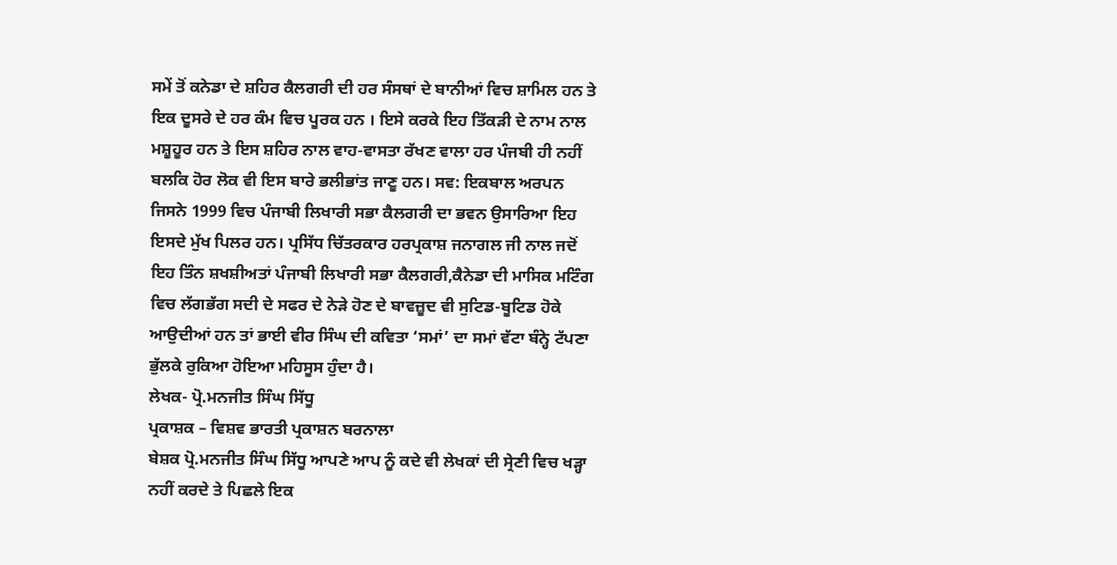ਸਮੇਂ ਤੋਂ ਕਨੇਡਾ ਦੇ ਸ਼ਹਿਰ ਕੈਲਗਰੀ ਦੀ ਹਰ ਸੰਸਥਾਂ ਦੇ ਬਾਨੀਆਂ ਵਿਚ ਸ਼ਾਮਿਲ ਹਨ ਤੇ ਇਕ ਦੂਸਰੇ ਦੇ ਹਰ ਕੰਮ ਵਿਚ ਪੂਰਕ ਹਨ । ਇਸੇ ਕਰਕੇ ਇਹ ਤਿੱਕੜੀ ਦੇ ਨਾਮ ਨਾਲ ਮਸ਼ੂਹੂਰ ਹਨ ਤੇ ਇਸ ਸ਼ਹਿਰ ਨਾਲ ਵਾਹ-ਵਾਸਤਾ ਰੱਖਣ ਵਾਲਾ ਹਰ ਪੰਜਬੀ ਹੀ ਨਹੀਂ ਬਲਕਿ ਹੋਰ ਲੋਕ ਵੀ ਇਸ ਬਾਰੇ ਭਲੀਭਾਂਤ ਜਾਣੂ ਹਨ। ਸਵ: ਇਕਬਾਲ ਅਰਪਨ ਜਿਸਨੇ 1999 ਵਿਚ ਪੰਜਾਬੀ ਲਿਖਾਰੀ ਸਭਾ ਕੈਲਗਰੀ ਦਾ ਭਵਨ ਉਸਾਰਿਆ ਇਹ ਇਸਦੇ ਮੁੱਖ ਪਿਲਰ ਹਨ। ਪ੍ਰਸਿੱਧ ਚਿੱਤਰਕਾਰ ਹਰਪ੍ਰਕਾਸ਼ ਜਨਾਗਲ ਜੀ ਨਾਲ ਜਦੋਂ ਇਹ ਤਿੰਨ ਸ਼ਖਸ਼ੀਅਤਾਂ ਪੰਜਾਬੀ ਲਿਖਾਰੀ ਸਭਾ ਕੈਲਗਰੀ,ਕੈਨੇਡਾ ਦੀ ਮਾਸਿਕ ਮਟਿੰਗ ਵਿਚ ਲੱਗਭੱਗ ਸਦੀ ਦੇ ਸਫਰ ਦੇ ਨੇੜੇ ਹੋਣ ਦੇ ਬਾਵਜ਼ੂਦ ਵੀ ਸੁਟਿਡ-ਬੂਟਿਡ ਹੋਕੇ ਆਉਦੀਆਂ ਹਨ ਤਾਂ ਭਾਈ ਵੀਰ ਸਿੰਘ ਦੀ ਕਵਿਤਾ ‘ਸਮਾਂ’ ਦਾ ਸਮਾਂ ਵੱਟਾ ਬੰਨ੍ਹੇ ਟੱਪਣਾ ਭੁੱਲਕੇ ਰੁਕਿਆ ਹੋਇਆ ਮਹਿਸੂਸ ਹੁੰਦਾ ਹੈ।
ਲੇਖਕ- ਪ੍ਰੋ.ਮਨਜੀਤ ਸਿੰਘ ਸਿੱਧੂ
ਪ੍ਰਕਾਸ਼ਕ – ਵਿਸ਼ਵ ਭਾਰਤੀ ਪ੍ਰਕਾਸ਼ਨ ਬਰਨਾਲਾ
ਬੇਸ਼ਕ ਪ੍ਰੋ.ਮਨਜੀਤ ਸਿੰਘ ਸਿੱਧੂ ਆਪਣੇ ਆਪ ਨੂੰ ਕਦੇ ਵੀ ਲੇਖਕਾਂ ਦੀ ਸ੍ਰੇਣੀ ਵਿਚ ਖੜ੍ਹਾ ਨਹੀਂ ਕਰਦੇ ਤੇ ਪਿਛਲੇ ਇਕ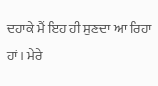ਦਹਾਕੇ ਮੈਂ ਇਹ ਹੀ ਸੁਣਦਾ ਆ ਰਿਹਾ ਹਾਂ। ਮੇਰੇ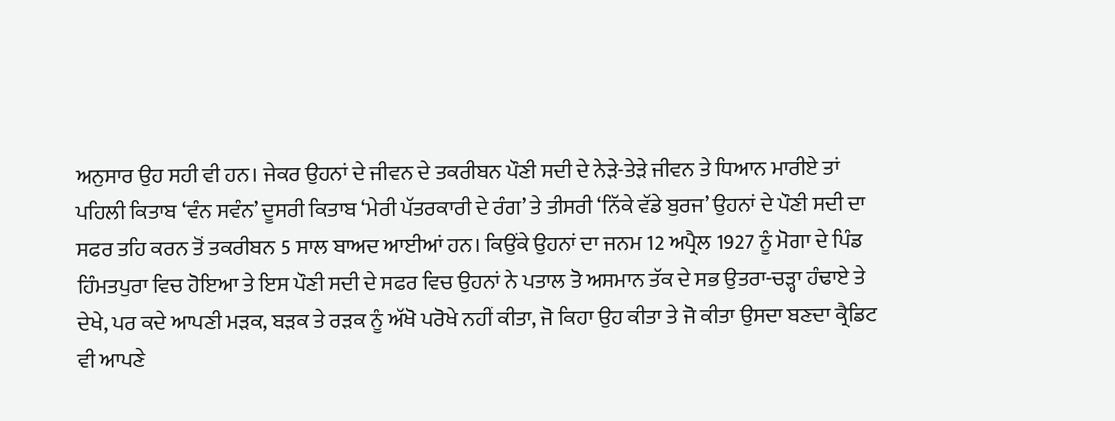ਅਨੁਸਾਰ ਉਹ ਸਹੀ ਵੀ ਹਨ। ਜੇਕਰ ਉਹਨਾਂ ਦੇ ਜੀਵਨ ਦੇ ਤਕਰੀਬਨ ਪੌਣੀ ਸਦੀ ਦੇ ਨੇੜੇ-ਤੇੜੇ ਜੀਵਨ ਤੇ ਧਿਆਨ ਮਾਰੀਏ ਤਾਂ ਪਹਿਲੀ ਕਿਤਾਬ ‘ਵੰਨ ਸਵੰਨ’ ਦੂਸਰੀ ਕਿਤਾਬ ‘ਮੇਰੀ ਪੱਤਰਕਾਰੀ ਦੇ ਰੰਗ’ ਤੇ ਤੀਸਰੀ ‘ਨਿੱਕੇ ਵੱਡੇ ਬੁਰਜ’ ਉਹਨਾਂ ਦੇ ਪੌਣੀ ਸਦੀ ਦਾ ਸਫਰ ਤਹਿ ਕਰਨ ਤੋਂ ਤਕਰੀਬਨ 5 ਸਾਲ ਬਾਅਦ ਆਈਆਂ ਹਨ। ਕਿਉਂਕੇ ਉਹਨਾਂ ਦਾ ਜਨਮ 12 ਅਪ੍ਰੈਲ 1927 ਨੂੰ ਮੋਗਾ ਦੇ ਪਿੰਡ ਹਿੰਮਤਪੁਰਾ ਵਿਚ ਹੋਇਆ ਤੇ ਇਸ ਪੌਣੀ ਸਦੀ ਦੇ ਸਫਰ ਵਿਚ ਉਹਨਾਂ ਨੇ ਪਤਾਲ ਤੋ ਅਸਮਾਨ ਤੱਕ ਦੇ ਸਭ ਉਤਰਾ-ਚੜ੍ਹਾ ਹੰਢਾਏ ਤੇ ਦੇਖੇ, ਪਰ ਕਦੇ ਆਪਣੀ ਮੜਕ, ਬੜਕ ਤੇ ਰੜਕ ਨੂੰ ਅੱਖੋ ਪਰੋਖੇ ਨਹੀਂ ਕੀਤਾ, ਜੋ ਕਿਹਾ ਉਹ ਕੀਤਾ ਤੇ ਜੋ ਕੀਤਾ ਉਸਦਾ ਬਣਦਾ ਕ੍ਰੈਡਿਟ ਵੀ ਆਪਣੇ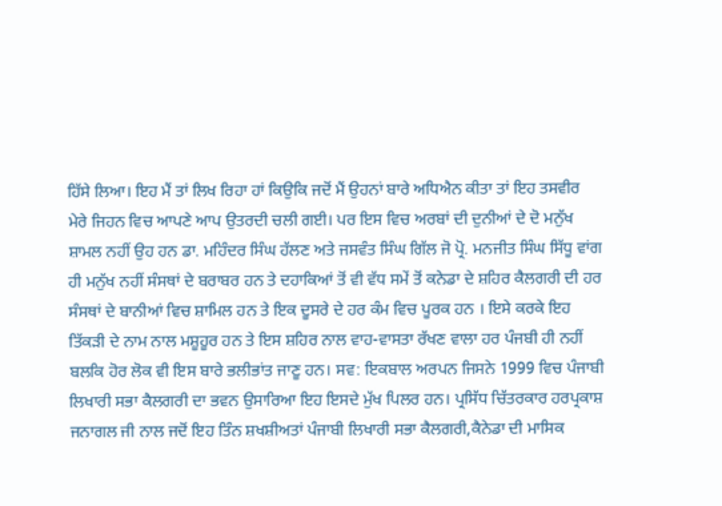ਹਿੱਸੇ ਲਿਆ। ਇਹ ਮੈਂ ਤਾਂ ਲਿਖ ਰਿਹਾ ਹਾਂ ਕਿਉਕਿ ਜਦੋਂ ਮੈਂ ਉਹਨਾਂ ਬਾਰੇ ਅਧਿਐਨ ਕੀਤਾ ਤਾਂ ਇਹ ਤਸਵੀਰ ਮੇਰੇ ਜਿਹਨ ਵਿਚ ਆਪਣੇ ਆਪ ਉਤਰਦੀ ਚਲੀ ਗਈ। ਪਰ ਇਸ ਵਿਚ ਅਰਬਾਂ ਦੀ ਦੁਨੀਆਂ ਦੇ ਦੋ ਮਨੁੱਖ ਸ਼ਾਮਲ ਨਹੀਂ ਉਹ ਹਨ ਡਾ. ਮਹਿੰਦਰ ਸਿੰਘ ਹੱਲਣ ਅਤੇ ਜਸਵੰਤ ਸਿੰਘ ਗਿੱਲ ਜੋ ਪ੍ਰੋ. ਮਨਜੀਤ ਸਿੰਘ ਸਿੱਧੂ ਵਾਂਗ ਹੀ ਮਨੁੱਖ ਨਹੀਂ ਸੰਸਥਾਂ ਦੇ ਬਰਾਬਰ ਹਨ ਤੇ ਦਹਾਕਿਆਂ ਤੋਂ ਵੀ ਵੱਧ ਸਮੇਂ ਤੋਂ ਕਨੇਡਾ ਦੇ ਸ਼ਹਿਰ ਕੈਲਗਰੀ ਦੀ ਹਰ ਸੰਸਥਾਂ ਦੇ ਬਾਨੀਆਂ ਵਿਚ ਸ਼ਾਮਿਲ ਹਨ ਤੇ ਇਕ ਦੂਸਰੇ ਦੇ ਹਰ ਕੰਮ ਵਿਚ ਪੂਰਕ ਹਨ । ਇਸੇ ਕਰਕੇ ਇਹ ਤਿੱਕੜੀ ਦੇ ਨਾਮ ਨਾਲ ਮਸ਼ੂਹੂਰ ਹਨ ਤੇ ਇਸ ਸ਼ਹਿਰ ਨਾਲ ਵਾਹ-ਵਾਸਤਾ ਰੱਖਣ ਵਾਲਾ ਹਰ ਪੰਜਬੀ ਹੀ ਨਹੀਂ ਬਲਕਿ ਹੋਰ ਲੋਕ ਵੀ ਇਸ ਬਾਰੇ ਭਲੀਭਾਂਤ ਜਾਣੂ ਹਨ। ਸਵ: ਇਕਬਾਲ ਅਰਪਨ ਜਿਸਨੇ 1999 ਵਿਚ ਪੰਜਾਬੀ ਲਿਖਾਰੀ ਸਭਾ ਕੈਲਗਰੀ ਦਾ ਭਵਨ ਉਸਾਰਿਆ ਇਹ ਇਸਦੇ ਮੁੱਖ ਪਿਲਰ ਹਨ। ਪ੍ਰਸਿੱਧ ਚਿੱਤਰਕਾਰ ਹਰਪ੍ਰਕਾਸ਼ ਜਨਾਗਲ ਜੀ ਨਾਲ ਜਦੋਂ ਇਹ ਤਿੰਨ ਸ਼ਖਸ਼ੀਅਤਾਂ ਪੰਜਾਬੀ ਲਿਖਾਰੀ ਸਭਾ ਕੈਲਗਰੀ,ਕੈਨੇਡਾ ਦੀ ਮਾਸਿਕ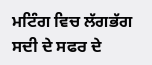ਮਟਿੰਗ ਵਿਚ ਲੱਗਭੱਗ ਸਦੀ ਦੇ ਸਫਰ ਦੇ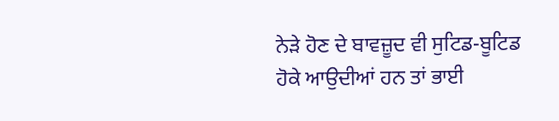ਨੇੜੇ ਹੋਣ ਦੇ ਬਾਵਜ਼ੂਦ ਵੀ ਸੁਟਿਡ-ਬੂਟਿਡ ਹੋਕੇ ਆਉਦੀਆਂ ਹਨ ਤਾਂ ਭਾਈ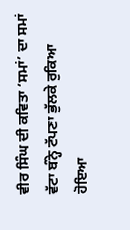ਵੀਰ ਸਿੰਘ ਦੀ ਕਵਿਤਾ ‘ਸਮਾਂ’ ਦਾ ਸਮਾਂ ਵੱਟਾ ਬੰਨ੍ਹੇ ਟੱਪਣਾ ਭੁੱਲਕੇ ਰੁਕਿਆ ਹੋਇਆ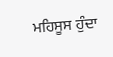ਮਹਿਸੂਸ ਹੁੰਦਾ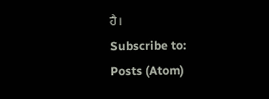ਹੈ।
Subscribe to:
Posts (Atom)